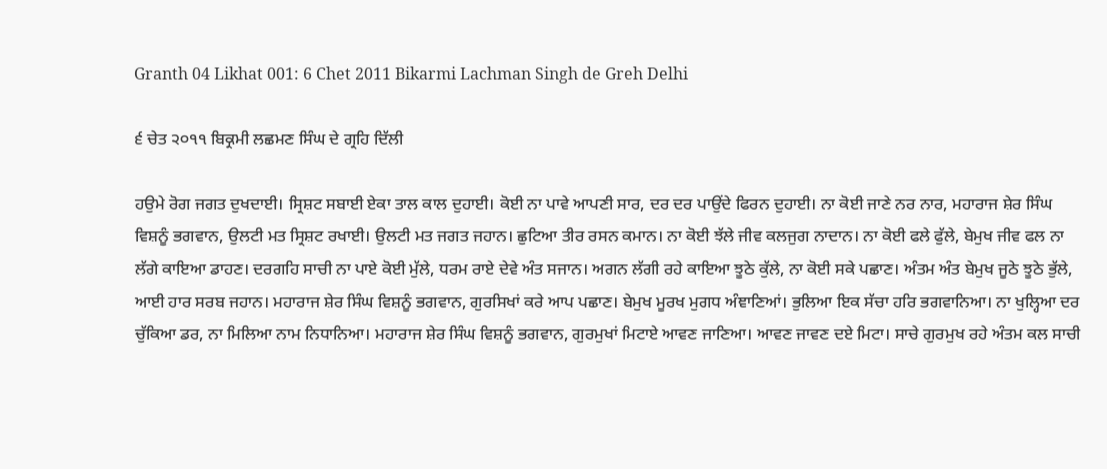Granth 04 Likhat 001: 6 Chet 2011 Bikarmi Lachman Singh de Greh Delhi

੬ ਚੇਤ ੨੦੧੧ ਬਿਕ੍ਰਮੀ ਲਛਮਣ ਸਿੰਘ ਦੇ ਗ੍ਰਹਿ ਦਿੱਲੀ

ਹਉਮੇ ਰੋਗ ਜਗਤ ਦੁਖਦਾਈ। ਸ੍ਰਿਸ਼ਟ ਸਬਾਈ ਏਕਾ ਤਾਲ ਕਾਲ ਦੁਹਾਈ। ਕੋਈ ਨਾ ਪਾਵੇ ਆਪਣੀ ਸਾਰ, ਦਰ ਦਰ ਪਾਉਂਦੇ ਫਿਰਨ ਦੁਹਾਈ। ਨਾ ਕੋਈ ਜਾਣੇ ਨਰ ਨਾਰ, ਮਹਾਰਾਜ ਸ਼ੇਰ ਸਿੰਘ ਵਿਸ਼ਨੂੰ ਭਗਵਾਨ, ਉਲਟੀ ਮਤ ਸ੍ਰਿਸ਼ਟ ਰਖਾਈ। ਉਲਟੀ ਮਤ ਜਗਤ ਜਹਾਨ। ਛੁਟਿਆ ਤੀਰ ਰਸਨ ਕਮਾਨ। ਨਾ ਕੋਈ ਝੱਲੇ ਜੀਵ ਕਲਜੁਗ ਨਾਦਾਨ। ਨਾ ਕੋਈ ਫਲੇ ਫੁੱਲੇ, ਬੇਮੁਖ ਜੀਵ ਫਲ ਨਾ ਲੱਗੇ ਕਾਇਆ ਡਾਹਣ। ਦਰਗਹਿ ਸਾਚੀ ਨਾ ਪਾਏ ਕੋਈ ਮੁੱਲੇ, ਧਰਮ ਰਾਏ ਦੇਵੇ ਅੰਤ ਸਜਾਨ। ਅਗਨ ਲੱਗੀ ਰਹੇ ਕਾਇਆ ਝੂਠੇ ਕੁੱਲੇ, ਨਾ ਕੋਈ ਸਕੇ ਪਛਾਣ। ਅੰਤਮ ਅੰਤ ਬੇਮੁਖ ਜੂਠੇ ਝੂਠੇ ਭੁੱਲੇ, ਆਈ ਹਾਰ ਸਰਬ ਜਹਾਨ। ਮਹਾਰਾਜ ਸ਼ੇਰ ਸਿੰਘ ਵਿਸ਼ਨੂੰ ਭਗਵਾਨ, ਗੁਰਸਿਖਾਂ ਕਰੇ ਆਪ ਪਛਾਣ। ਬੇਮੁਖ ਮੂਰਖ ਮੁਗਧ ਅੰਞਾਣਿਆਂ। ਭੁਲਿਆ ਇਕ ਸੱਚਾ ਹਰਿ ਭਗਵਾਨਿਆ। ਨਾ ਖੁਲ੍ਹਿਆ ਦਰ ਚੁੱਕਿਆ ਡਰ, ਨਾ ਮਿਲਿਆ ਨਾਮ ਨਿਧਾਨਿਆ। ਮਹਾਰਾਜ ਸ਼ੇਰ ਸਿੰਘ ਵਿਸ਼ਨੂੰ ਭਗਵਾਨ, ਗੁਰਮੁਖਾਂ ਮਿਟਾਏ ਆਵਣ ਜਾਣਿਆ। ਆਵਣ ਜਾਵਣ ਦਏ ਮਿਟਾ। ਸਾਚੇ ਗੁਰਮੁਖ ਰਹੇ ਅੰਤਮ ਕਲ ਸਾਚੀ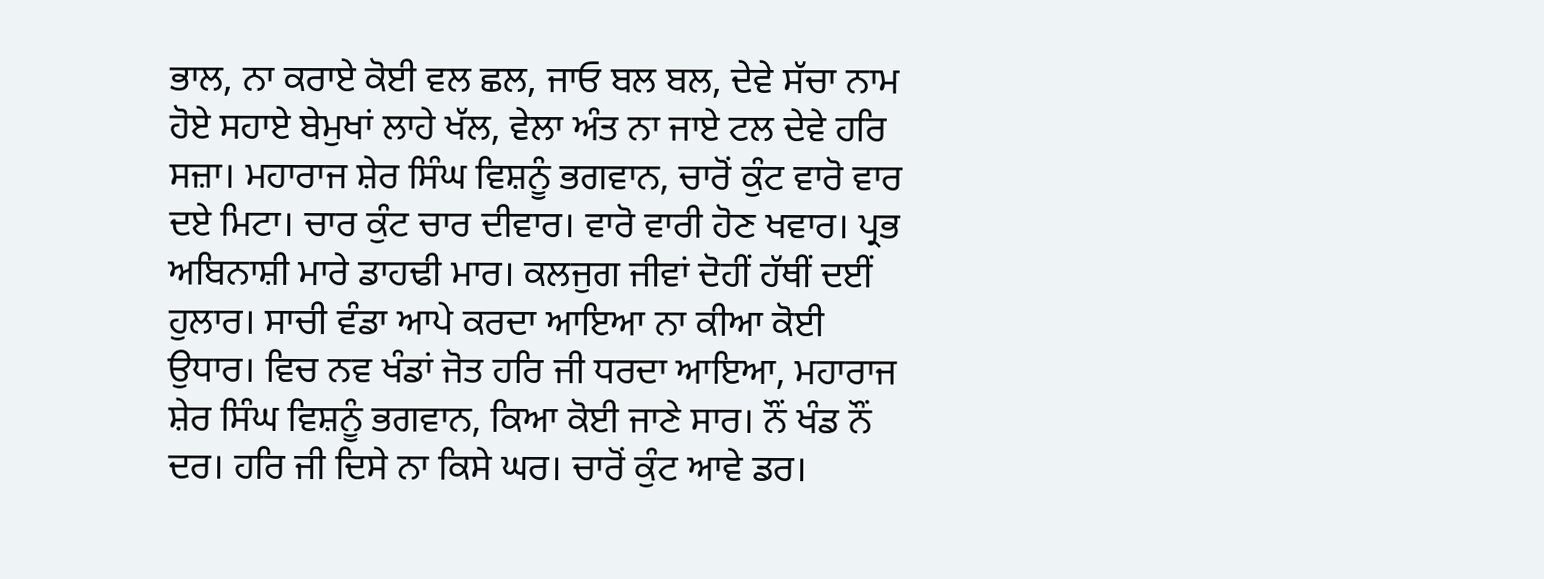ਭਾਲ, ਨਾ ਕਰਾਏ ਕੋਈ ਵਲ ਛਲ, ਜਾਓ ਬਲ ਬਲ, ਦੇਵੇ ਸੱਚਾ ਨਾਮ ਹੋਏ ਸਹਾਏ ਬੇਮੁਖਾਂ ਲਾਹੇ ਖੱਲ, ਵੇਲਾ ਅੰਤ ਨਾ ਜਾਏ ਟਲ ਦੇਵੇ ਹਰਿ ਸਜ਼ਾ। ਮਹਾਰਾਜ ਸ਼ੇਰ ਸਿੰਘ ਵਿਸ਼ਨੂੰ ਭਗਵਾਨ, ਚਾਰੋਂ ਕੁੰਟ ਵਾਰੋ ਵਾਰ ਦਏ ਮਿਟਾ। ਚਾਰ ਕੁੰਟ ਚਾਰ ਦੀਵਾਰ। ਵਾਰੋ ਵਾਰੀ ਹੋਣ ਖਵਾਰ। ਪ੍ਰਭ ਅਬਿਨਾਸ਼ੀ ਮਾਰੇ ਡਾਹਢੀ ਮਾਰ। ਕਲਜੁਗ ਜੀਵਾਂ ਦੋਹੀਂ ਹੱਥੀਂ ਦਈਂ ਹੁਲਾਰ। ਸਾਚੀ ਵੰਡਾ ਆਪੇ ਕਰਦਾ ਆਇਆ ਨਾ ਕੀਆ ਕੋਈ ਉਧਾਰ। ਵਿਚ ਨਵ ਖੰਡਾਂ ਜੋਤ ਹਰਿ ਜੀ ਧਰਦਾ ਆਇਆ, ਮਹਾਰਾਜ ਸ਼ੇਰ ਸਿੰਘ ਵਿਸ਼ਨੂੰ ਭਗਵਾਨ, ਕਿਆ ਕੋਈ ਜਾਣੇ ਸਾਰ। ਨੌਂ ਖੰਡ ਨੌਂ ਦਰ। ਹਰਿ ਜੀ ਦਿਸੇ ਨਾ ਕਿਸੇ ਘਰ। ਚਾਰੋਂ ਕੁੰਟ ਆਵੇ ਡਰ।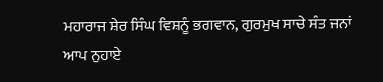ਮਹਾਰਾਜ ਸ਼ੇਰ ਸਿੰਘ ਵਿਸ਼ਨੂੰ ਭਗਵਾਨ, ਗੁਰਮੁਖ ਸਾਚੇ ਸੰਤ ਜਨਾਂ ਆਪ ਨੁਹਾਏ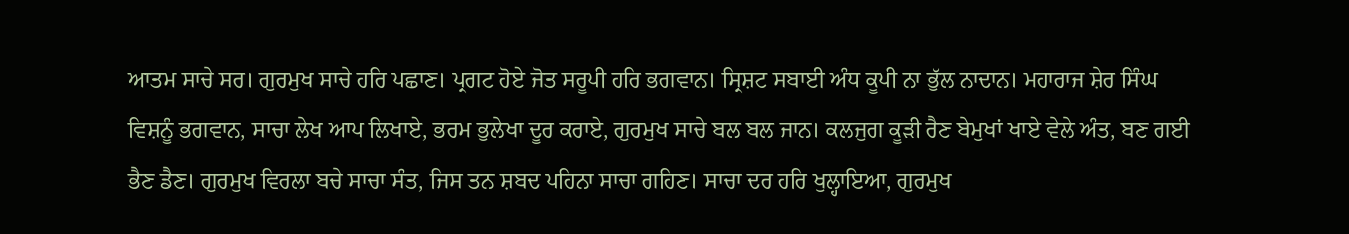ਆਤਮ ਸਾਚੇ ਸਰ। ਗੁਰਮੁਖ ਸਾਚੇ ਹਰਿ ਪਛਾਣ। ਪ੍ਰਗਟ ਹੋਏ ਜੋਤ ਸਰੂਪੀ ਹਰਿ ਭਗਵਾਨ। ਸ੍ਰਿਸ਼ਟ ਸਬਾਈ ਅੰਧ ਕੂਪੀ ਨਾ ਭੁੱਲ ਨਾਦਾਨ। ਮਹਾਰਾਜ ਸ਼ੇਰ ਸਿੰਘ ਵਿਸ਼ਨੂੰ ਭਗਵਾਨ, ਸਾਚਾ ਲੇਖ ਆਪ ਲਿਖਾਏ, ਭਰਮ ਭੁਲੇਖਾ ਦੂਰ ਕਰਾਏ, ਗੁਰਮੁਖ ਸਾਚੇ ਬਲ ਬਲ ਜਾਨ। ਕਲਜੁਗ ਕੂੜੀ ਰੈਣ ਬੇਮੁਖਾਂ ਖਾਏ ਵੇਲੇ ਅੰਤ, ਬਣ ਗਈ ਭੈਣ ਡੈਣ। ਗੁਰਮੁਖ ਵਿਰਲਾ ਬਚੇ ਸਾਚਾ ਸੰਤ, ਜਿਸ ਤਨ ਸ਼ਬਦ ਪਹਿਨਾ ਸਾਚਾ ਗਹਿਣ। ਸਾਚਾ ਦਰ ਹਰਿ ਖੁਲ੍ਹਾਇਆ, ਗੁਰਮੁਖ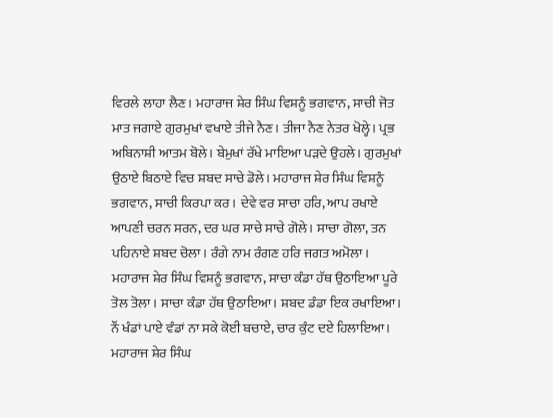ਵਿਰਲੇ ਲਾਹਾ ਲੈਣ। ਮਹਾਰਾਜ ਸ਼ੇਰ ਸਿੰਘ ਵਿਸ਼ਨੂੰ ਭਗਵਾਨ, ਸਾਚੀ ਜੋਤ ਮਾਤ ਜਗਾਏ ਗੁਰਮੁਖਾਂ ਵਖਾਏ ਤੀਜੇ ਨੈਣ। ਤੀਜਾ ਨੈਣ ਨੇਤਰ ਖੋਲ੍ਹੇ। ਪ੍ਰਭ ਅਬਿਨਾਸ਼ੀ ਆਤਮ ਬੋਲੇ। ਬੇਮੁਖਾਂ ਰੱਖੇ ਮਾਇਆ ਪੜਦੇ ਉਹਲੇ। ਗੁਰਮੁਖਾਂ ਉਠਾਏ ਬਿਠਾਏ ਵਿਚ ਸ਼ਬਦ ਸਾਚੇ ਡੋਲੇ। ਮਹਾਰਾਜ ਸ਼ੇਰ ਸਿੰਘ ਵਿਸ਼ਨੂੰ ਭਗਵਾਨ, ਸਾਚੀ ਕਿਰਪਾ ਕਰ। ਦੇਵੇ ਵਰ ਸਾਚਾ ਹਰਿ, ਆਪ ਰਖਾਏ ਆਪਣੀ ਚਰਨ ਸਰਨ, ਦਰ ਘਰ ਸਾਚੇ ਸਾਚੇ ਗੋਲੇ। ਸਾਚਾ ਗੋਲਾ, ਤਨ ਪਹਿਨਾਏ ਸ਼ਬਦ ਚੋਲਾ। ਰੰਗੇ ਨਾਮ ਰੰਗਣ ਹਰਿ ਜਗਤ ਅਮੋਲਾ। ਮਹਾਰਾਜ ਸ਼ੇਰ ਸਿੰਘ ਵਿਸ਼ਨੂੰ ਭਗਵਾਨ, ਸਾਚਾ ਕੰਡਾ ਹੱਥ ਉਠਾਇਆ ਪੂਰੇ ਤੋਲ ਤੋਲਾ। ਸਾਚਾ ਕੰਡਾ ਹੱਥ ਉਠਾਇਆ। ਸ਼ਬਦ ਡੰਡਾ ਇਕ ਰਖਾਇਆ। ਨੌਂ ਖੰਡਾਂ ਪਾਏ ਵੰਡਾਂ ਨਾ ਸਕੇ ਕੋਈ ਬਚਾਏ, ਚਾਰ ਕੁੰਟ ਦਏ ਹਿਲਾਇਆ। ਮਹਾਰਾਜ ਸ਼ੇਰ ਸਿੰਘ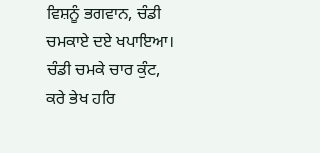ਵਿਸ਼ਨੂੰ ਭਗਵਾਨ, ਚੰਡੀ ਚਮਕਾਏ ਦਏ ਖਪਾਇਆ। ਚੰਡੀ ਚਮਕੇ ਚਾਰ ਕੁੰਟ, ਕਰੇ ਭੇਖ ਹਰਿ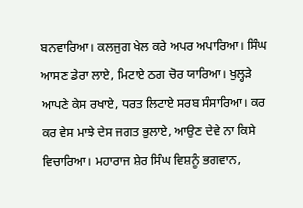ਬਨਵਾਰਿਆ। ਕਲਜੁਗ ਖੇਲ ਕਰੇ ਅਪਰ ਅਪਾਰਿਆ। ਸਿੰਘ ਆਸਣ ਡੇਰਾ ਲਾਏ, ਮਿਟਾਏ ਠਗ ਚੋਰ ਯਾਰਿਆ। ਖੁਲ੍ਹੜੇ ਆਪਣੇ ਕੇਸ ਰਖਾਏ, ਧਰਤ ਲਿਟਾਏ ਸਰਬ ਸੰਸਾਰਿਆ। ਕਰ ਕਰ ਵੇਸ ਮਾਝੇ ਦੇਸ ਜਗਤ ਭੁਲਾਏ, ਆਉਣ ਦੇਵੇ ਨਾ ਕਿਸੇ ਵਿਚਾਰਿਆ। ਮਹਾਰਾਜ ਸ਼ੇਰ ਸਿੰਘ ਵਿਸ਼ਨੂੰ ਭਗਵਾਨ,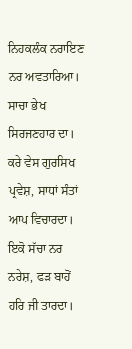ਨਿਹਕਲੰਕ ਨਰਾਇਣ ਨਰ ਅਵਤਾਰਿਆ। ਸਾਚਾ ਭੇਖ ਸਿਰਜਣਹਾਰ ਦਾ। ਕਰੇ ਵੇਸ ਗੁਰਸਿਖ ਪ੍ਰਵੇਸ਼, ਸਾਧਾਂ ਸੰਤਾਂ ਆਪ ਵਿਚਾਰਦਾ। ਇਕੋ ਸੱਚਾ ਨਰ ਨਰੇਸ਼, ਫੜ ਬਾਹੋਂ ਹਰਿ ਜੀ ਤਾਰਦਾ।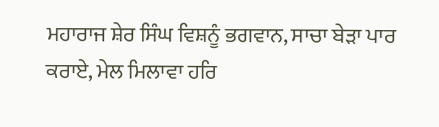ਮਹਾਰਾਜ ਸ਼ੇਰ ਸਿੰਘ ਵਿਸ਼ਨੂੰ ਭਗਵਾਨ, ਸਾਚਾ ਬੇੜਾ ਪਾਰ ਕਰਾਏ, ਮੇਲ ਮਿਲਾਵਾ ਹਰਿ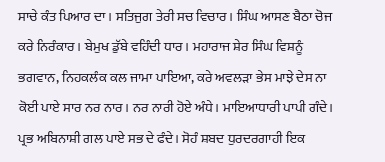ਸਾਚੇ ਕੰਤ ਪਿਆਰ ਦਾ। ਸਤਿਜੁਗ ਤੇਰੀ ਸਚ ਵਿਚਾਰ। ਸਿੰਘ ਆਸਣ ਬੈਠਾ ਚੋਜ ਕਰੇ ਨਿਰੰਕਾਰ। ਬੇਮੁਖ ਡੁੱਬੇ ਵਹਿੰਦੀ ਧਾਰ। ਮਹਾਰਾਜ ਸ਼ੇਰ ਸਿੰਘ ਵਿਸ਼ਨੂੰ ਭਗਵਾਨ, ਨਿਹਕਲੰਕ ਕਲ ਜਾਮਾ ਪਾਇਆ, ਕਰੇ ਅਵਲੜਾ ਭੇਸ ਮਾਝੇ ਦੇਸ ਨਾ ਕੋਈ ਪਾਏ ਸਾਰ ਨਰ ਨਾਰ। ਨਰ ਨਾਰੀ ਹੋਏ ਅੰਧੇ। ਮਾਇਆਧਾਰੀ ਪਾਪੀ ਗੰਦੇ। ਪ੍ਰਭ ਅਬਿਨਾਸ਼ੀ ਗਲ ਪਾਏ ਸਭ ਦੇ ਫੰਦੇ। ਸੋਹੰ ਸ਼ਬਦ ਧੁਰਦਰਗਾਹੀ ਇਕ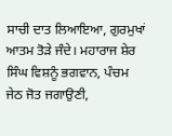ਸਾਚੀ ਦਾਤ ਲਿਆਇਆ, ਗੁਰਮੁਖਾਂ ਆਤਮ ਤੋੜੇ ਜੰਦੇ। ਮਹਾਰਾਜ ਸ਼ੇਰ ਸਿੰਘ ਵਿਸ਼ਨੂੰ ਭਗਵਾਨ, ਪੰਚਮ ਜੇਠ ਜੋਤ ਜਗਾਉਣੀ,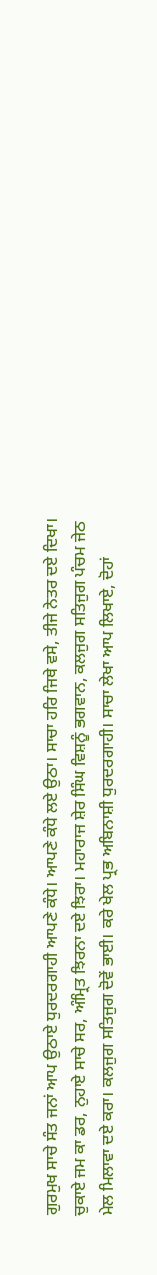ਗੁਰਮੁਖ ਸਾਚੇ ਸੰਤ ਜਨਾਂ ਆਪ ਉਠਾਏ ਧੁਰਦਰਗਾਹੀ ਆਪਣੇ ਕੰਧੇ। ਆਪਣੇ ਕੰਧੇ ਲਏ ਉਠਾ। ਸਾਚਾ ਹਰਿ ਜਿਥੇ ਵਸੇ, ਤੀਜੇ ਨੇਤਰ ਦਏ ਦਿਖਾ। ਚੁਕਾਏ ਜਮ ਕਾ ਡਰ, ਨੁਹਾਏ ਸਾਚੇ ਸਰ, ਅੰਮ੍ਰਿਤ ਝਿਰਨਾ ਦਏ ਝਿਰਾ। ਮਹਾਰਾਜ ਸ਼ੇਰ ਸਿੰਘ ਵਿਸ਼ਨੂੰ ਭਗਵਾਨ, ਕਲਜੁਗ ਸਤਿਜੁਗ ਪੰਚਮ ਜੇਠ ਮੇਲ ਮਿਲਾਵਾ ਦਏ ਕਰਾ। ਕਲਜੁਗ ਸਤਿਜੁਗ ਦੋਵੇਂ ਭਾਈ। ਕਰੇ ਖੇਲ ਪ੍ਰਭ ਅਬਿਨਾਸ਼ੀ ਧੁਰਦਰਗਾਹੀ। ਸਾਚਾ ਲੇਖਾ ਆਪ ਲਿਖਾਏ, ਦੋਹਾਂ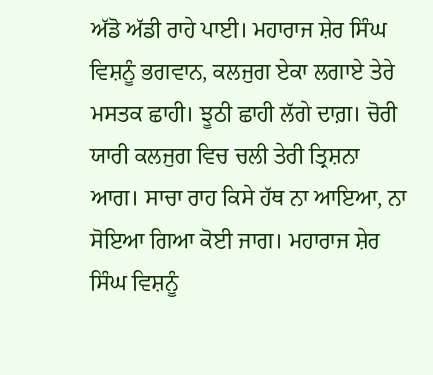ਅੱਡੋ ਅੱਡੀ ਰਾਹੇ ਪਾਈ। ਮਹਾਰਾਜ ਸ਼ੇਰ ਸਿੰਘ ਵਿਸ਼ਨੂੰ ਭਗਵਾਨ, ਕਲਜੁਗ ਏਕਾ ਲਗਾਏ ਤੇਰੇ ਮਸਤਕ ਛਾਹੀ। ਝੂਠੀ ਛਾਹੀ ਲੱਗੇ ਦਾਗ਼। ਚੋਰੀ ਯਾਰੀ ਕਲਜੁਗ ਵਿਚ ਚਲੀ ਤੇਰੀ ਤ੍ਰਿਸ਼ਨਾ ਆਗ। ਸਾਚਾ ਰਾਹ ਕਿਸੇ ਹੱਥ ਨਾ ਆਇਆ, ਨਾ ਸੋਇਆ ਗਿਆ ਕੋਈ ਜਾਗ। ਮਹਾਰਾਜ ਸ਼ੇਰ ਸਿੰਘ ਵਿਸ਼ਨੂੰ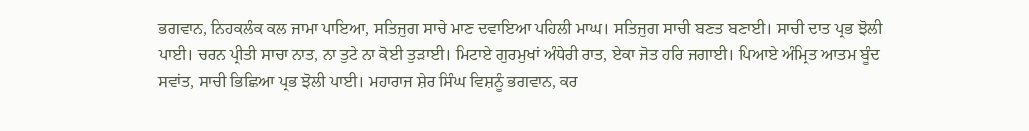ਭਗਵਾਨ, ਨਿਹਕਲੰਕ ਕਲ ਜਾਮਾ ਪਾਇਆ, ਸਤਿਜੁਗ ਸਾਚੇ ਮਾਣ ਦਵਾਇਆ ਪਹਿਲੀ ਮਾਘ। ਸਤਿਜੁਗ ਸਾਚੀ ਬਣਤ ਬਣਾਈ। ਸਾਚੀ ਦਾਤ ਪ੍ਰਭ ਝੋਲੀ ਪਾਈ। ਚਰਨ ਪ੍ਰੀਤੀ ਸਾਚਾ ਨਾਤ, ਨਾ ਤੁਟੇ ਨਾ ਕੋਈ ਤੁੜਾਈ। ਮਿਟਾਏ ਗੁਰਮੁਖਾਂ ਅੰਧੇਰੀ ਰਾਤ, ਏਕਾ ਜੋਤ ਹਰਿ ਜਗਾਈ। ਪਿਆਏ ਅੰਮ੍ਰਿਤ ਆਤਮ ਬੂੰਦ ਸਵਾਂਤ, ਸਾਚੀ ਭਿਛਿਆ ਪ੍ਰਭ ਝੋਲੀ ਪਾਈ। ਮਹਾਰਾਜ ਸ਼ੇਰ ਸਿੰਘ ਵਿਸ਼ਨੂੰ ਭਗਵਾਨ, ਕਰ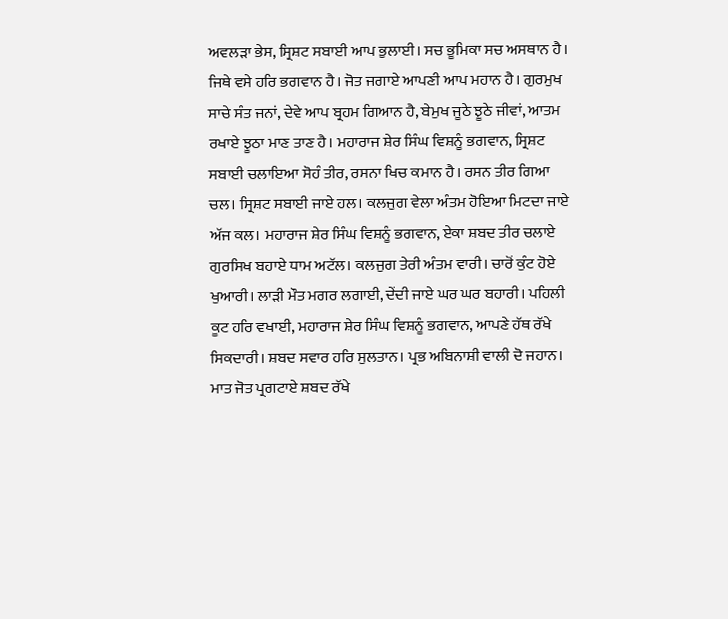ਅਵਲੜਾ ਭੇਸ, ਸ੍ਰਿਸ਼ਟ ਸਬਾਈ ਆਪ ਭੁਲਾਈ। ਸਚ ਭੂਮਿਕਾ ਸਚ ਅਸਥਾਨ ਹੈ। ਜਿਥੇ ਵਸੇ ਹਰਿ ਭਗਵਾਨ ਹੈ। ਜੋਤ ਜਗਾਏ ਆਪਣੀ ਆਪ ਮਹਾਨ ਹੈ। ਗੁਰਮੁਖ ਸਾਚੇ ਸੰਤ ਜਨਾਂ, ਦੇਵੇ ਆਪ ਬ੍ਰਹਮ ਗਿਆਨ ਹੈ, ਬੇਮੁਖ ਜੂਠੇ ਝੂਠੇ ਜੀਵਾਂ, ਆਤਮ ਰਖਾਏ ਝੂਠਾ ਮਾਣ ਤਾਣ ਹੈ। ਮਹਾਰਾਜ ਸ਼ੇਰ ਸਿੰਘ ਵਿਸ਼ਨੂੰ ਭਗਵਾਨ, ਸ੍ਰਿਸ਼ਟ ਸਬਾਈ ਚਲਾਇਆ ਸੋਹੰ ਤੀਰ, ਰਸਨਾ ਖਿਚ ਕਮਾਨ ਹੈ। ਰਸਨ ਤੀਰ ਗਿਆ ਚਲ। ਸ੍ਰਿਸ਼ਟ ਸਬਾਈ ਜਾਏ ਹਲ। ਕਲਜੁਗ ਵੇਲਾ ਅੰਤਮ ਹੋਇਆ ਮਿਟਦਾ ਜਾਏ ਅੱਜ ਕਲ। ਮਹਾਰਾਜ ਸ਼ੇਰ ਸਿੰਘ ਵਿਸ਼ਨੂੰ ਭਗਵਾਨ, ਏਕਾ ਸ਼ਬਦ ਤੀਰ ਚਲਾਏ ਗੁਰਸਿਖ ਬਹਾਏ ਧਾਮ ਅਟੱਲ। ਕਲਜੁਗ ਤੇਰੀ ਅੰਤਮ ਵਾਰੀ। ਚਾਰੋਂ ਕੁੰਟ ਹੋਏ ਖੁਆਰੀ। ਲਾੜੀ ਮੌਤ ਮਗਰ ਲਗਾਈ, ਦੇਂਦੀ ਜਾਏ ਘਰ ਘਰ ਬਹਾਰੀ। ਪਹਿਲੀ ਕੂਟ ਹਰਿ ਵਖਾਈ, ਮਹਾਰਾਜ ਸ਼ੇਰ ਸਿੰਘ ਵਿਸ਼ਨੂੰ ਭਗਵਾਨ, ਆਪਣੇ ਹੱਥ ਰੱਖੇ ਸਿਕਦਾਰੀ। ਸ਼ਬਦ ਸਵਾਰ ਹਰਿ ਸੁਲਤਾਨ। ਪ੍ਰਭ ਅਬਿਨਾਸ਼ੀ ਵਾਲੀ ਦੋ ਜਹਾਨ। ਮਾਤ ਜੋਤ ਪ੍ਰਗਟਾਏ ਸ਼ਬਦ ਰੱਖੇ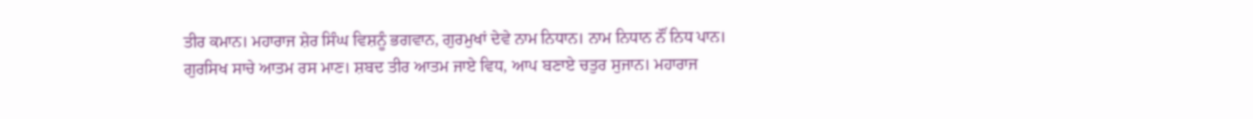ਤੀਰ ਕਮਾਨ। ਮਹਾਰਾਜ ਸ਼ੇਰ ਸਿੰਘ ਵਿਸ਼ਨੂੰ ਭਗਵਾਨ, ਗੁਰਮੁਖਾਂ ਦੇਵੇ ਨਾਮ ਨਿਧਾਨ। ਨਾਮ ਨਿਧਾਨ ਨੌਂ ਨਿਧ ਪਾਨ। ਗੁਰਸਿਖ ਸਾਚੇ ਆਤਮ ਰਸ ਮਾਣ। ਸ਼ਬਦ ਤੀਰ ਆਤਮ ਜਾਏ ਵਿਧ, ਆਪ ਬਣਾਏ ਚਤੁਰ ਸੁਜਾਨ। ਮਹਾਰਾਜ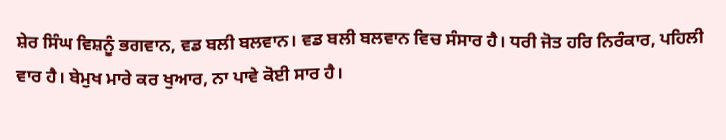ਸ਼ੇਰ ਸਿੰਘ ਵਿਸ਼ਨੂੰ ਭਗਵਾਨ, ਵਡ ਬਲੀ ਬਲਵਾਨ। ਵਡ ਬਲੀ ਬਲਵਾਨ ਵਿਚ ਸੰਸਾਰ ਹੈ। ਧਰੀ ਜੋਤ ਹਰਿ ਨਿਰੰਕਾਰ, ਪਹਿਲੀ ਵਾਰ ਹੈ। ਬੇਮੁਖ ਮਾਰੇ ਕਰ ਖੁਆਰ, ਨਾ ਪਾਵੇ ਕੋਈ ਸਾਰ ਹੈ।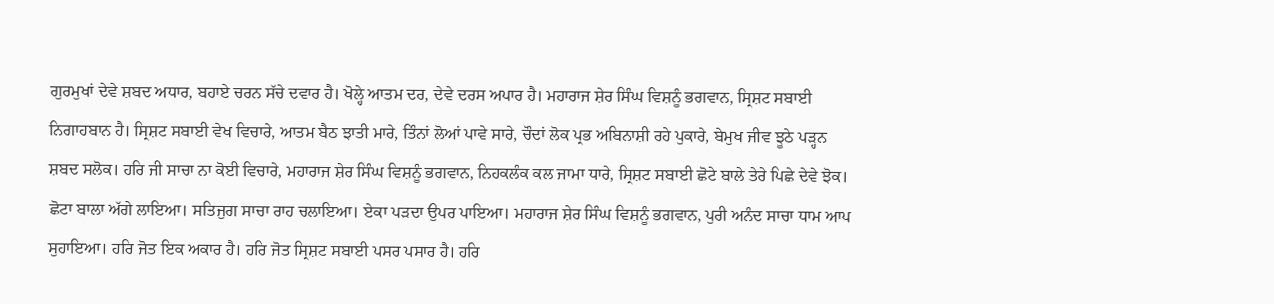ਗੁਰਮੁਖਾਂ ਦੇਵੇ ਸ਼ਬਦ ਅਧਾਰ, ਬਹਾਏ ਚਰਨ ਸੱਚੇ ਦਵਾਰ ਹੈ। ਖੋਲ੍ਹੇ ਆਤਮ ਦਰ, ਦੇਵੇ ਦਰਸ ਅਪਾਰ ਹੈ। ਮਹਾਰਾਜ ਸ਼ੇਰ ਸਿੰਘ ਵਿਸ਼ਨੂੰ ਭਗਵਾਨ, ਸ੍ਰਿਸ਼ਟ ਸਬਾਈ ਨਿਗਾਹਬਾਨ ਹੈ। ਸ੍ਰਿਸ਼ਟ ਸਬਾਈ ਵੇਖ ਵਿਚਾਰੇ, ਆਤਮ ਬੈਠ ਝਾਤੀ ਮਾਰੇ, ਤਿੰਨਾਂ ਲੋਆਂ ਪਾਵੇ ਸਾਰੇ, ਚੌਦਾਂ ਲੋਕ ਪ੍ਰਭ ਅਬਿਨਾਸ਼ੀ ਰਹੇ ਪੁਕਾਰੇ, ਬੇਮੁਖ ਜੀਵ ਝੂਠੇ ਪੜ੍ਹਨ ਸ਼ਬਦ ਸਲੋਕ। ਹਰਿ ਜੀ ਸਾਚਾ ਨਾ ਕੋਈ ਵਿਚਾਰੇ, ਮਹਾਰਾਜ ਸ਼ੇਰ ਸਿੰਘ ਵਿਸ਼ਨੂੰ ਭਗਵਾਨ, ਨਿਹਕਲੰਕ ਕਲ ਜਾਮਾ ਧਾਰੇ, ਸ੍ਰਿਸ਼ਟ ਸਬਾਈ ਛੋਟੇ ਬਾਲੇ ਤੇਰੇ ਪਿਛੇ ਦੇਵੇ ਝੋਕ। ਛੋਟਾ ਬਾਲਾ ਅੱਗੇ ਲਾਇਆ। ਸਤਿਜੁਗ ਸਾਚਾ ਰਾਹ ਚਲਾਇਆ। ਏਕਾ ਪੜਦਾ ਉਪਰ ਪਾਇਆ। ਮਹਾਰਾਜ ਸ਼ੇਰ ਸਿੰਘ ਵਿਸ਼ਨੂੰ ਭਗਵਾਨ, ਪੁਰੀ ਅਨੰਦ ਸਾਚਾ ਧਾਮ ਆਪ ਸੁਹਾਇਆ। ਹਰਿ ਜੋਤ ਇਕ ਅਕਾਰ ਹੈ। ਹਰਿ ਜੋਤ ਸ੍ਰਿਸ਼ਟ ਸਬਾਈ ਪਸਰ ਪਸਾਰ ਹੈ। ਹਰਿ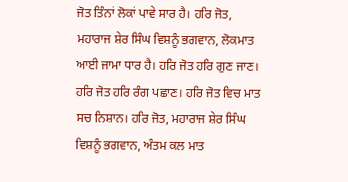ਜੋਤ ਤਿੰਨਾਂ ਲੋਕਾਂ ਪਾਵੇ ਸਾਰ ਹੈ। ਹਰਿ ਜੋਤ, ਮਹਾਰਾਜ ਸ਼ੇਰ ਸਿੰਘ ਵਿਸ਼ਨੂੰ ਭਗਵਾਨ, ਲੋਕਮਾਤ ਆਈ ਜਾਮਾ ਧਾਰ ਹੈ। ਹਰਿ ਜੋਤ ਹਰਿ ਗੁਣ ਜਾਣ। ਹਰਿ ਜੋਤ ਹਰਿ ਰੰਗ ਪਛਾਣ। ਹਰਿ ਜੋਤ ਵਿਚ ਮਾਤ ਸਚ ਨਿਸ਼ਾਨ। ਹਰਿ ਜੋਤ, ਮਹਾਰਾਜ ਸ਼ੇਰ ਸਿੰਘ ਵਿਸ਼ਨੂੰ ਭਗਵਾਨ, ਅੰਤਮ ਕਲ ਮਾਤ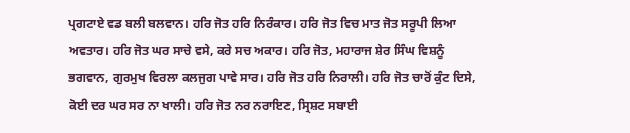ਪ੍ਰਗਟਾਏ ਵਡ ਬਲੀ ਬਲਵਾਨ। ਹਰਿ ਜੋਤ ਹਰਿ ਨਿਰੰਕਾਰ। ਹਰਿ ਜੋਤ ਵਿਚ ਮਾਤ ਜੋਤ ਸਰੂਪੀ ਲਿਆ ਅਵਤਾਰ। ਹਰਿ ਜੋਤ ਘਰ ਸਾਚੇ ਵਸੇ, ਕਰੇ ਸਚ ਅਕਾਰ। ਹਰਿ ਜੋਤ, ਮਹਾਰਾਜ ਸ਼ੇਰ ਸਿੰਘ ਵਿਸ਼ਨੂੰ ਭਗਵਾਨ, ਗੁਰਮੁਖ ਵਿਰਲਾ ਕਲਜੁਗ ਪਾਵੇ ਸਾਰ। ਹਰਿ ਜੋਤ ਹਰਿ ਨਿਰਾਲੀ। ਹਰਿ ਜੋਤ ਚਾਰੋਂ ਕੁੰਟ ਦਿਸੇ, ਕੋਈ ਦਰ ਘਰ ਸਰ ਨਾ ਖਾਲੀ। ਹਰਿ ਜੋਤ ਨਰ ਨਰਾਇਣ, ਸ੍ਰਿਸ਼ਟ ਸਬਾਈ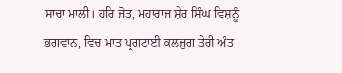ਸਾਚਾ ਮਾਲੀ। ਹਰਿ ਜੋਤ, ਮਹਾਰਾਜ ਸ਼ੇਰ ਸਿੰਘ ਵਿਸ਼ਨੂੰ ਭਗਵਾਨ, ਵਿਚ ਮਾਤ ਪ੍ਰਗਟਾਈ ਕਲਜੁਗ ਤੇਰੀ ਅੰਤ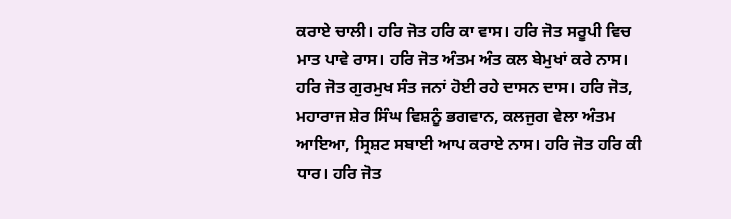ਕਰਾਏ ਚਾਲੀ। ਹਰਿ ਜੋਤ ਹਰਿ ਕਾ ਵਾਸ। ਹਰਿ ਜੋਤ ਸਰੂਪੀ ਵਿਚ ਮਾਤ ਪਾਵੇ ਰਾਸ। ਹਰਿ ਜੋਤ ਅੰਤਮ ਅੰਤ ਕਲ ਬੇਮੁਖਾਂ ਕਰੇ ਨਾਸ। ਹਰਿ ਜੋਤ ਗੁਰਮੁਖ ਸੰਤ ਜਨਾਂ ਹੋਈ ਰਹੇ ਦਾਸਨ ਦਾਸ। ਹਰਿ ਜੋਤ, ਮਹਾਰਾਜ ਸ਼ੇਰ ਸਿੰਘ ਵਿਸ਼ਨੂੰ ਭਗਵਾਨ, ਕਲਜੁਗ ਵੇਲਾ ਅੰਤਮ ਆਇਆ, ਸ੍ਰਿਸ਼ਟ ਸਬਾਈ ਆਪ ਕਰਾਏ ਨਾਸ। ਹਰਿ ਜੋਤ ਹਰਿ ਕੀ ਧਾਰ। ਹਰਿ ਜੋਤ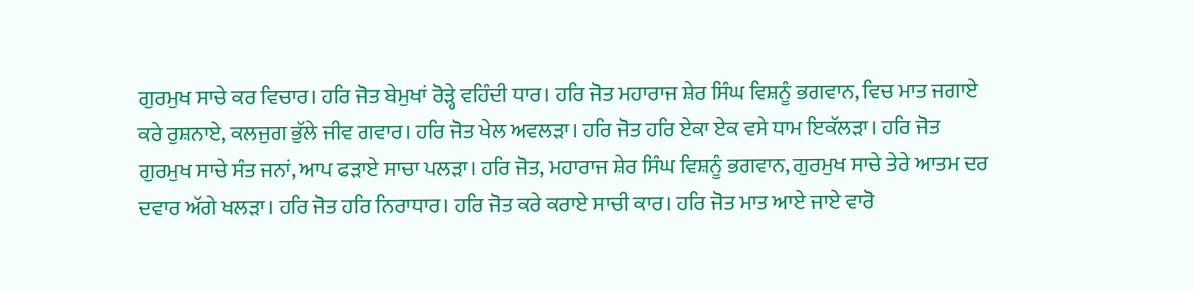ਗੁਰਮੁਖ ਸਾਚੇ ਕਰ ਵਿਚਾਰ। ਹਰਿ ਜੋਤ ਬੇਮੁਖਾਂ ਰੋੜ੍ਹੇ ਵਹਿੰਦੀ ਧਾਰ। ਹਰਿ ਜੋਤ ਮਹਾਰਾਜ ਸ਼ੇਰ ਸਿੰਘ ਵਿਸ਼ਨੂੰ ਭਗਵਾਨ, ਵਿਚ ਮਾਤ ਜਗਾਏ ਕਰੇ ਰੁਸ਼ਨਾਏ, ਕਲਜੁਗ ਭੁੱਲੇ ਜੀਵ ਗਵਾਰ। ਹਰਿ ਜੋਤ ਖੇਲ ਅਵਲੜਾ। ਹਰਿ ਜੋਤ ਹਰਿ ਏਕਾ ਏਕ ਵਸੇ ਧਾਮ ਇਕੱਲੜਾ। ਹਰਿ ਜੋਤ ਗੁਰਮੁਖ ਸਾਚੇ ਸੰਤ ਜਨਾਂ, ਆਪ ਫੜਾਏ ਸਾਚਾ ਪਲੜਾ। ਹਰਿ ਜੋਤ, ਮਹਾਰਾਜ ਸ਼ੇਰ ਸਿੰਘ ਵਿਸ਼ਨੂੰ ਭਗਵਾਨ, ਗੁਰਮੁਖ ਸਾਚੇ ਤੇਰੇ ਆਤਮ ਦਰ ਦਵਾਰ ਅੱਗੇ ਖਲੜਾ। ਹਰਿ ਜੋਤ ਹਰਿ ਨਿਰਾਧਾਰ। ਹਰਿ ਜੋਤ ਕਰੇ ਕਰਾਏ ਸਾਚੀ ਕਾਰ। ਹਰਿ ਜੋਤ ਮਾਤ ਆਏ ਜਾਏ ਵਾਰੋ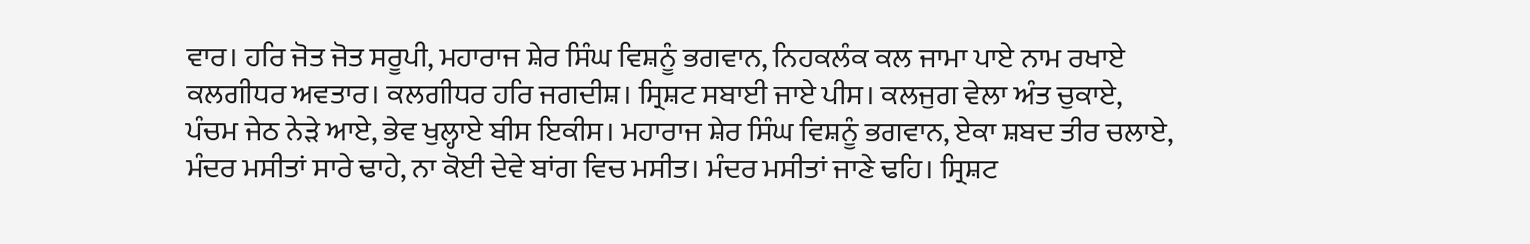ਵਾਰ। ਹਰਿ ਜੋਤ ਜੋਤ ਸਰੂਪੀ, ਮਹਾਰਾਜ ਸ਼ੇਰ ਸਿੰਘ ਵਿਸ਼ਨੂੰ ਭਗਵਾਨ, ਨਿਹਕਲੰਕ ਕਲ ਜਾਮਾ ਪਾਏ ਨਾਮ ਰਖਾਏ ਕਲਗੀਧਰ ਅਵਤਾਰ। ਕਲਗੀਧਰ ਹਰਿ ਜਗਦੀਸ਼। ਸ੍ਰਿਸ਼ਟ ਸਬਾਈ ਜਾਏ ਪੀਸ। ਕਲਜੁਗ ਵੇਲਾ ਅੰਤ ਚੁਕਾਏ, ਪੰਚਮ ਜੇਠ ਨੇੜੇ ਆਏ, ਭੇਵ ਖੁਲ੍ਹਾਏ ਬੀਸ ਇਕੀਸ। ਮਹਾਰਾਜ ਸ਼ੇਰ ਸਿੰਘ ਵਿਸ਼ਨੂੰ ਭਗਵਾਨ, ਏਕਾ ਸ਼ਬਦ ਤੀਰ ਚਲਾਏ, ਮੰਦਰ ਮਸੀਤਾਂ ਸਾਰੇ ਢਾਹੇ, ਨਾ ਕੋਈ ਦੇਵੇ ਬਾਂਗ ਵਿਚ ਮਸੀਤ। ਮੰਦਰ ਮਸੀਤਾਂ ਜਾਣੇ ਢਹਿ। ਸ੍ਰਿਸ਼ਟ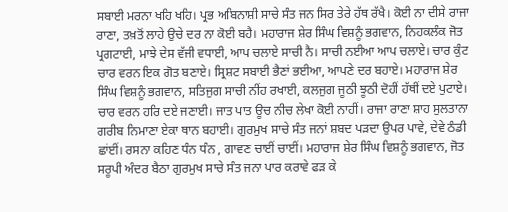ਸਬਾਈ ਮਰਨਾ ਖਹਿ ਖਹਿ। ਪ੍ਰਭ ਅਬਿਨਾਸ਼ੀ ਸਾਚੇ ਸੰਤ ਜਨ ਸਿਰ ਤੇਰੇ ਹੱਥ ਰੱਖੈ। ਕੋਈ ਨਾ ਦੀਸੇ ਰਾਜਾ ਰਾਣਾ, ਤਖ਼ਤੋਂ ਲਾਹੇ ਉਚੇ ਦਰ ਨਾ ਕੋਈ ਬਹੈ। ਮਹਾਰਾਜ ਸ਼ੇਰ ਸਿੰਘ ਵਿਸ਼ਨੂੰ ਭਗਵਾਨ, ਨਿਹਕਲੰਕ ਜੋਤ ਪ੍ਰਗਟਾਈ, ਮਾਝੇ ਦੇਸ ਵੱਜੀ ਵਧਾਈ, ਆਪ ਚਲਾਏ ਸਾਚੀ ਨੈ। ਸਾਚੀ ਨਈਆ ਆਪ ਚਲਾਏ। ਚਾਰ ਕੁੰਟ ਚਾਰ ਵਰਨ ਇਕ ਗੋਤ ਬਣਾਏ। ਸ੍ਰਿਸ਼ਟ ਸਬਾਈ ਭੈਣਾਂ ਭਈਆ, ਆਪਣੇ ਦਰ ਬਹਾਏ। ਮਹਾਰਾਜ ਸ਼ੇਰ ਸਿੰਘ ਵਿਸ਼ਨੂੰ ਭਗਵਾਨ, ਸਤਿਜੁਗ ਸਾਚੀ ਨੀਂਹ ਰਖਾਈ, ਕਲਜੁਗ ਜੂਠੀ ਝੂਠੀ ਦੋਹੀਂ ਹੱਥੀਂ ਦਏ ਪੁਟਾਏ। ਚਾਰ ਵਰਨ ਹਰਿ ਦਏ ਜਣਾਈ। ਜਾਤ ਪਾਤ ਊਚ ਨੀਚ ਲੇਖਾ ਕੋਈ ਨਾਹੀਂ। ਰਾਜਾ ਰਾਣਾ ਸ਼ਾਹ ਸੁਲਤਾਨਾ ਗਰੀਬ ਨਿਮਾਣਾ ਏਕਾ ਥਾਨ ਬਹਾਈ। ਗੁਰਮੁਖ ਸਾਚੇ ਸੰਤ ਜਨਾਂ ਸ਼ਬਦ ਪੜਦਾ ਉਪਰ ਪਾਵੇ, ਦੇਵੇ ਠੰਡੀ ਛਾਂਈਂ। ਰਸਨਾ ਕਹਿਣ ਧੰਨ ਧੰਨ , ਗਾਵਣ ਚਾਈਂ ਚਾਈਂ। ਮਹਾਰਾਜ ਸ਼ੇਰ ਸਿੰਘ ਵਿਸ਼ਨੂੰ ਭਗਵਾਨ, ਜੋਤ ਸਰੂਪੀ ਅੰਦਰ ਬੈਠਾ ਗੁਰਮੁਖ ਸਾਚੇ ਸੰਤ ਜਨਾ ਪਾਰ ਕਰਾਵੇ ਫੜ ਕੇ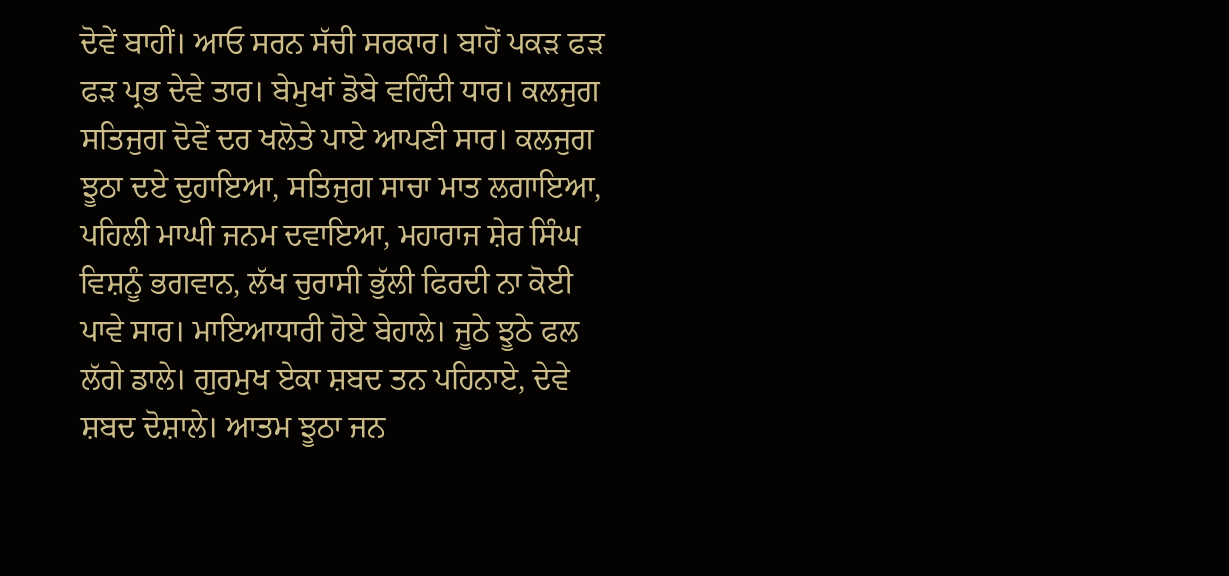ਦੋਵੇਂ ਬਾਹੀਂ। ਆਓ ਸਰਨ ਸੱਚੀ ਸਰਕਾਰ। ਬਾਹੋਂ ਪਕੜ ਫੜ ਫੜ ਪ੍ਰਭ ਦੇਵੇ ਤਾਰ। ਬੇਮੁਖਾਂ ਡੋਬੇ ਵਹਿੰਦੀ ਧਾਰ। ਕਲਜੁਗ ਸਤਿਜੁਗ ਦੋਵੇਂ ਦਰ ਖਲੋਤੇ ਪਾਏ ਆਪਣੀ ਸਾਰ। ਕਲਜੁਗ ਝੂਠਾ ਦਏ ਦੁਹਾਇਆ, ਸਤਿਜੁਗ ਸਾਚਾ ਮਾਤ ਲਗਾਇਆ, ਪਹਿਲੀ ਮਾਘੀ ਜਨਮ ਦਵਾਇਆ, ਮਹਾਰਾਜ ਸ਼ੇਰ ਸਿੰਘ ਵਿਸ਼ਨੂੰ ਭਗਵਾਨ, ਲੱਖ ਚੁਰਾਸੀ ਭੁੱਲੀ ਫਿਰਦੀ ਨਾ ਕੋਈ ਪਾਵੇ ਸਾਰ। ਮਾਇਆਧਾਰੀ ਹੋਏ ਬੇਹਾਲੇ। ਜੂਠੇ ਝੂਠੇ ਫਲ ਲੱਗੇ ਡਾਲੇ। ਗੁਰਮੁਖ ਏਕਾ ਸ਼ਬਦ ਤਨ ਪਹਿਨਾਏ, ਦੇਵੇ ਸ਼ਬਦ ਦੋਸ਼ਾਲੇ। ਆਤਮ ਝੂਠਾ ਜਨ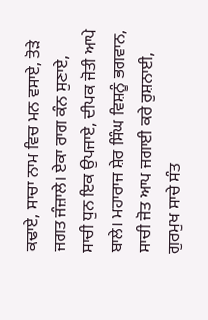ਕਢਾਏ, ਸਾਚਾ ਨਾਮ ਵਿਚ ਮਨ ਵਸਾਏ, ਤੋੜੇ ਜਗਤ ਜੰਜ਼ਾਲੇ। ਏਕਾ ਰਾਗ ਕੰਨ ਸੁਣਾਏ, ਸਾਚੀ ਧੁਨ ਇਕ ਉਪਜਾਏ, ਦੀਪਕ ਜੋਤੀ ਆਪੇ ਬਾਲੇ। ਮਹਾਰਾਜ ਸ਼ੇਰ ਸਿੰਘ ਵਿਸ਼ਨੂੰ ਭਗਵਾਨ, ਸਾਚੀ ਜੋਤ ਆਪ ਜਗਾਈ ਕਰੇ ਰੁਸ਼ਨਾਈ, ਗੁਰਮੁਖ ਸਾਚੇ ਸੰਤ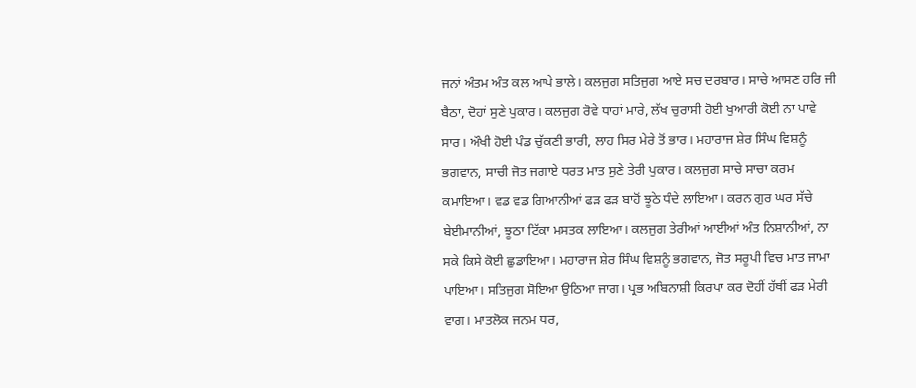ਜਨਾਂ ਅੰਤਮ ਅੰਤ ਕਲ ਆਪੇ ਭਾਲੇ। ਕਲਜੁਗ ਸਤਿਜੁਗ ਆਏ ਸਚ ਦਰਬਾਰ। ਸਾਚੇ ਆਸਣ ਹਰਿ ਜੀ ਬੈਠਾ, ਦੋਹਾਂ ਸੁਣੇ ਪੁਕਾਰ। ਕਲਜੁਗ ਰੋਵੇ ਧਾਹਾਂ ਮਾਰੇ, ਲੱਖ ਚੁਰਾਸੀ ਹੋਈ ਖੁਆਰੀ ਕੋਈ ਨਾ ਪਾਵੇ ਸਾਰ। ਔਖੀ ਹੋਈ ਪੰਡ ਚੁੱਕਣੀ ਭਾਰੀ, ਲਾਹ ਸਿਰ ਮੇਰੇ ਤੋਂ ਭਾਰ। ਮਹਾਰਾਜ ਸ਼ੇਰ ਸਿੰਘ ਵਿਸ਼ਨੂੰ ਭਗਵਾਨ, ਸਾਚੀ ਜੋਤ ਜਗਾਏ ਧਰਤ ਮਾਤ ਸੁਣੇ ਤੇਰੀ ਪੁਕਾਰ। ਕਲਜੁਗ ਸਾਚੇ ਸਾਚਾ ਕਰਮ ਕਮਾਇਆ। ਵਡ ਵਡ ਗਿਆਨੀਆਂ ਫੜ ਫੜ ਬਾਹੋਂ ਝੂਠੇ ਧੰਦੇ ਲਾਇਆ। ਕਰਨ ਗੁਰ ਘਰ ਸੱਚੇ ਬੇਈਮਾਨੀਆਂ, ਝੂਠਾ ਟਿੱਕਾ ਮਸਤਕ ਲਾਇਆ। ਕਲਜੁਗ ਤੇਰੀਆਂ ਆਈਆਂ ਅੰਤ ਨਿਸ਼ਾਨੀਆਂ, ਨਾ ਸਕੇ ਕਿਸੇ ਕੋਈ ਛੁਡਾਇਆ। ਮਹਾਰਾਜ ਸ਼ੇਰ ਸਿੰਘ ਵਿਸ਼ਨੂੰ ਭਗਵਾਨ, ਜੋਤ ਸਰੂਪੀ ਵਿਚ ਮਾਤ ਜਾਮਾ ਪਾਇਆ। ਸਤਿਜੁਗ ਸੋਇਆ ਉਠਿਆ ਜਾਗ। ਪ੍ਰਭ ਅਬਿਨਾਸ਼ੀ ਕਿਰਪਾ ਕਰ ਦੋਹੀਂ ਹੱਥੀਂ ਫੜ ਮੇਰੀ ਵਾਗ। ਮਾਤਲੋਕ ਜਨਮ ਧਰ,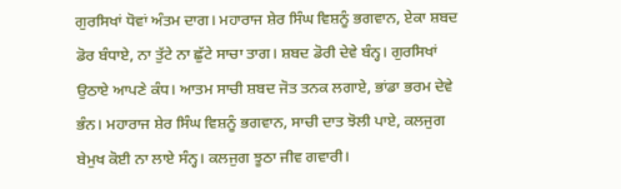ਗੁਰਸਿਖਾਂ ਧੋਵਾਂ ਅੰਤਮ ਦਾਗ। ਮਹਾਰਾਜ ਸ਼ੇਰ ਸਿੰਘ ਵਿਸ਼ਨੂੰ ਭਗਵਾਨ, ਏਕਾ ਸ਼ਬਦ ਡੋਰ ਬੰਧਾਏ, ਨਾ ਤੁੱਟੇ ਨਾ ਛੁੱਟੇ ਸਾਚਾ ਤਾਗ। ਸ਼ਬਦ ਡੋਰੀ ਦੇਵੇ ਬੰਨ੍ਹ। ਗੁਰਸਿਖਾਂ ਉਠਾਏ ਆਪਣੇ ਕੰਧ। ਆਤਮ ਸਾਚੀ ਸ਼ਬਦ ਜੋਤ ਤਨਕ ਲਗਾਏ, ਭਾਂਡਾ ਭਰਮ ਦੇਵੇ ਭੰਨ। ਮਹਾਰਾਜ ਸ਼ੇਰ ਸਿੰਘ ਵਿਸ਼ਨੂੰ ਭਗਵਾਨ, ਸਾਚੀ ਦਾਤ ਝੋਲੀ ਪਾਏ, ਕਲਜੁਗ ਬੇਮੁਖ ਕੋਈ ਨਾ ਲਾਏ ਸੰਨ੍ਹ। ਕਲਜੁਗ ਝੂਠਾ ਜੀਵ ਗਵਾਰੀ।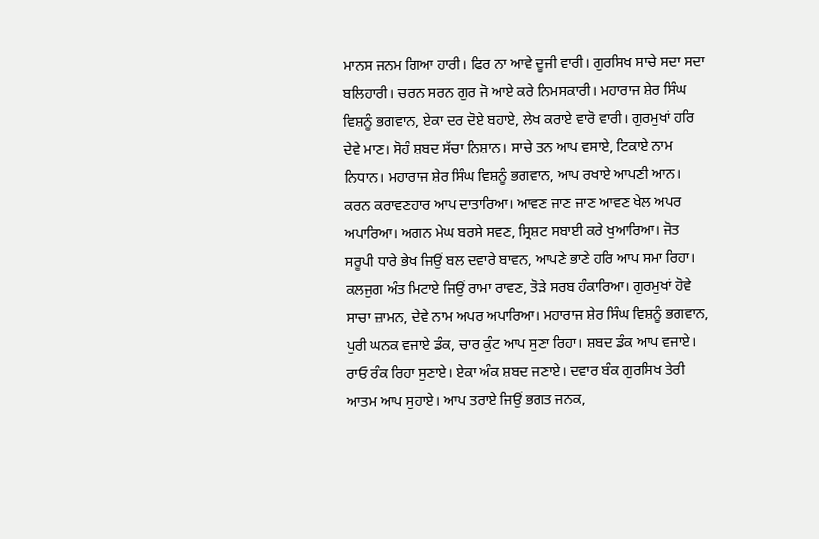ਮਾਨਸ ਜਨਮ ਗਿਆ ਹਾਰੀ। ਫਿਰ ਨਾ ਆਵੇ ਦੂਜੀ ਵਾਰੀ। ਗੁਰਸਿਖ ਸਾਚੇ ਸਦਾ ਸਦਾ ਬਲਿਹਾਰੀ। ਚਰਨ ਸਰਨ ਗੁਰ ਜੋ ਆਏ ਕਰੇ ਨਿਮਸਕਾਰੀ। ਮਹਾਰਾਜ ਸ਼ੇਰ ਸਿੰਘ ਵਿਸ਼ਨੂੰ ਭਗਵਾਨ, ਏਕਾ ਦਰ ਦੋਏ ਬਹਾਏ, ਲੇਖ ਕਰਾਏ ਵਾਰੋ ਵਾਰੀ। ਗੁਰਮੁਖਾਂ ਹਰਿ ਦੇਵੇ ਮਾਣ। ਸੋਹੰ ਸ਼ਬਦ ਸੱਚਾ ਨਿਸ਼ਾਨ। ਸਾਚੇ ਤਨ ਆਪ ਵਸਾਏ, ਟਿਕਾਏ ਨਾਮ ਨਿਧਾਨ। ਮਹਾਰਾਜ ਸ਼ੇਰ ਸਿੰਘ ਵਿਸ਼ਨੂੰ ਭਗਵਾਨ, ਆਪ ਰਖਾਏ ਆਪਣੀ ਆਨ। ਕਰਨ ਕਰਾਵਣਹਾਰ ਆਪ ਦਾਤਾਰਿਆ। ਆਵਣ ਜਾਣ ਜਾਣ ਆਵਣ ਖੇਲ ਅਪਰ ਅਪਾਰਿਆ। ਅਗਨ ਮੇਘ ਬਰਸੇ ਸਵਣ, ਸ੍ਰਿਸ਼ਟ ਸਬਾਈ ਕਰੇ ਖੁਆਰਿਆ। ਜੋਤ ਸਰੂਪੀ ਧਾਰੇ ਭੇਖ ਜਿਉਂ ਬਲ ਦਵਾਰੇ ਬਾਵਨ, ਆਪਣੇ ਭਾਣੇ ਹਰਿ ਆਪ ਸਮਾ ਰਿਹਾ। ਕਲਜੁਗ ਅੰਤ ਮਿਟਾਏ ਜਿਉਂ ਰਾਮਾ ਰਾਵਣ, ਤੋੜੇ ਸਰਬ ਹੰਕਾਰਿਆ। ਗੁਰਮੁਖਾਂ ਹੋਵੇ ਸਾਚਾ ਜ਼ਾਮਨ, ਦੇਵੇ ਨਾਮ ਅਪਰ ਅਪਾਰਿਆ। ਮਹਾਰਾਜ ਸ਼ੇਰ ਸਿੰਘ ਵਿਸ਼ਨੂੰ ਭਗਵਾਨ, ਪੁਰੀ ਘਨਕ ਵਜਾਏ ਡੰਕ, ਚਾਰ ਕੁੰਟ ਆਪ ਸੁਣਾ ਰਿਹਾ। ਸ਼ਬਦ ਡੰਕ ਆਪ ਵਜਾਏ। ਰਾਓ ਰੰਕ ਰਿਹਾ ਸੁਣਾਏ। ਏਕਾ ਅੰਕ ਸ਼ਬਦ ਜਣਾਏ। ਦਵਾਰ ਬੰਕ ਗੁਰਸਿਖ ਤੇਰੀ ਆਤਮ ਆਪ ਸੁਹਾਏ। ਆਪ ਤਰਾਏ ਜਿਉਂ ਭਗਤ ਜਨਕ,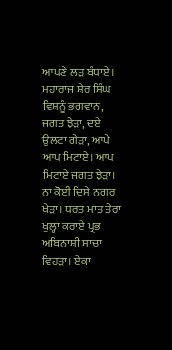ਆਪਣੇ ਲੜ ਬੰਧਾਏ। ਮਹਾਰਾਜ ਸ਼ੇਰ ਸਿੰਘ ਵਿਸ਼ਨੂੰ ਭਗਵਾਨ, ਜਗਤ ਝੇੜਾ, ਦਏ ਉਲਟਾ ਗੇੜਾ, ਆਪੇ ਆਪ ਮਿਟਾਏ। ਆਪ ਮਿਟਾਏ ਜਗਤ ਝੇੜਾ। ਨਾ ਕੋਈ ਦਿਸੇ ਨਗਰ ਖੇੜਾ। ਧਰਤ ਮਾਤ ਤੇਰਾ ਖੁਲ੍ਹਾ ਕਰਾਏ ਪ੍ਰਭ ਅਬਿਨਾਸ਼ੀ ਸਾਚਾ ਵਿਹੜਾ। ਏਕਾ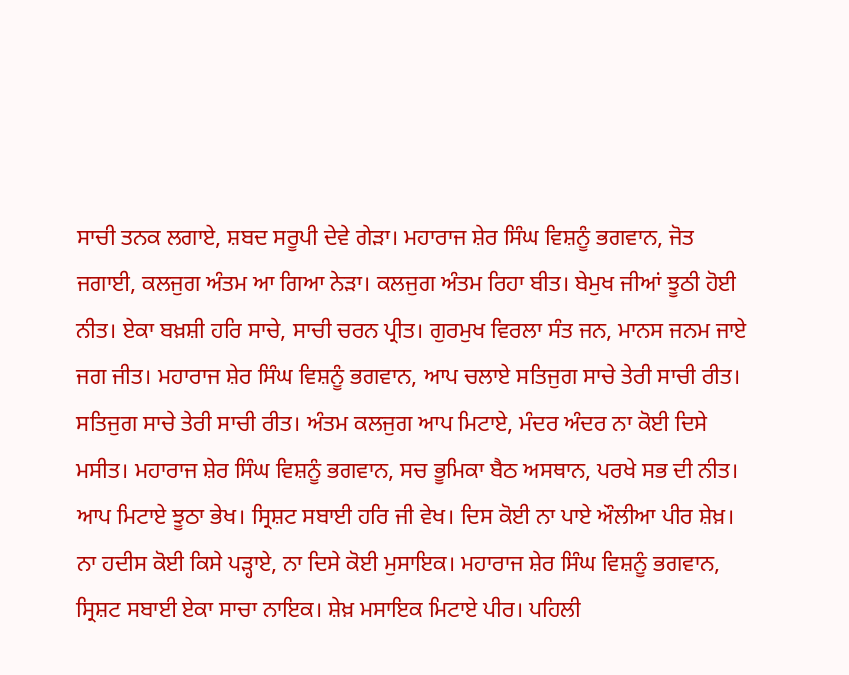ਸਾਚੀ ਤਨਕ ਲਗਾਏ, ਸ਼ਬਦ ਸਰੂਪੀ ਦੇਵੇ ਗੇੜਾ। ਮਹਾਰਾਜ ਸ਼ੇਰ ਸਿੰਘ ਵਿਸ਼ਨੂੰ ਭਗਵਾਨ, ਜੋਤ ਜਗਾਈ, ਕਲਜੁਗ ਅੰਤਮ ਆ ਗਿਆ ਨੇੜਾ। ਕਲਜੁਗ ਅੰਤਮ ਰਿਹਾ ਬੀਤ। ਬੇਮੁਖ ਜੀਆਂ ਝੂਠੀ ਹੋਈ ਨੀਤ। ਏਕਾ ਬਖ਼ਸ਼ੀ ਹਰਿ ਸਾਚੇ, ਸਾਚੀ ਚਰਨ ਪ੍ਰੀਤ। ਗੁਰਮੁਖ ਵਿਰਲਾ ਸੰਤ ਜਨ, ਮਾਨਸ ਜਨਮ ਜਾਏ ਜਗ ਜੀਤ। ਮਹਾਰਾਜ ਸ਼ੇਰ ਸਿੰਘ ਵਿਸ਼ਨੂੰ ਭਗਵਾਨ, ਆਪ ਚਲਾਏ ਸਤਿਜੁਗ ਸਾਚੇ ਤੇਰੀ ਸਾਚੀ ਰੀਤ। ਸਤਿਜੁਗ ਸਾਚੇ ਤੇਰੀ ਸਾਚੀ ਰੀਤ। ਅੰਤਮ ਕਲਜੁਗ ਆਪ ਮਿਟਾਏ, ਮੰਦਰ ਅੰਦਰ ਨਾ ਕੋਈ ਦਿਸੇ ਮਸੀਤ। ਮਹਾਰਾਜ ਸ਼ੇਰ ਸਿੰਘ ਵਿਸ਼ਨੂੰ ਭਗਵਾਨ, ਸਚ ਭੂਮਿਕਾ ਬੈਠ ਅਸਥਾਨ, ਪਰਖੇ ਸਭ ਦੀ ਨੀਤ। ਆਪ ਮਿਟਾਏ ਝੂਠਾ ਭੇਖ। ਸ੍ਰਿਸ਼ਟ ਸਬਾਈ ਹਰਿ ਜੀ ਵੇਖ। ਦਿਸ ਕੋਈ ਨਾ ਪਾਏ ਔਲੀਆ ਪੀਰ ਸ਼ੇਖ਼। ਨਾ ਹਦੀਸ ਕੋਈ ਕਿਸੇ ਪੜ੍ਹਾਏ, ਨਾ ਦਿਸੇ ਕੋਈ ਮੁਸਾਇਕ। ਮਹਾਰਾਜ ਸ਼ੇਰ ਸਿੰਘ ਵਿਸ਼ਨੂੰ ਭਗਵਾਨ, ਸ੍ਰਿਸ਼ਟ ਸਬਾਈ ਏਕਾ ਸਾਚਾ ਨਾਇਕ। ਸ਼ੇਖ਼ ਮਸਾਇਕ ਮਿਟਾਏ ਪੀਰ। ਪਹਿਲੀ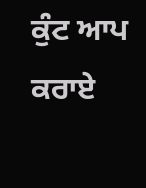ਕੁੰਟ ਆਪ ਕਰਾਏ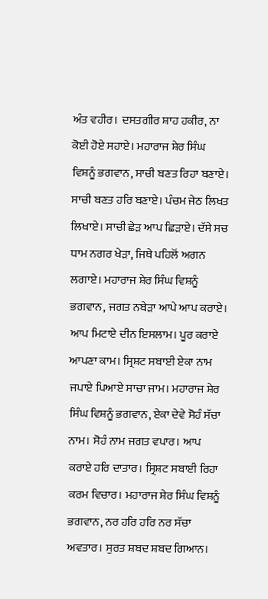ਅੰਤ ਵਹੀਰ। ਦਸਤਗੀਰ ਸ਼ਾਹ ਹਕੀਰ, ਨਾ ਕੋਈ ਹੋਏ ਸਹਾਏ। ਮਹਾਰਾਜ ਸ਼ੇਰ ਸਿੰਘ ਵਿਸ਼ਨੂੰ ਭਗਵਾਨ, ਸਾਚੀ ਬਣਤ ਰਿਹਾ ਬਣਾਏ। ਸਾਚੀ ਬਣਤ ਹਰਿ ਬਣਾਏ। ਪੰਚਮ ਜੇਠ ਲਿਖਤ ਲਿਖਾਏ। ਸਾਚੀ ਛੇੜ ਆਪ ਛਿੜਾਏ। ਦੱਸੇ ਸਚ ਧਾਮ ਨਗਰ ਖੇੜਾ, ਜਿਥੇ ਪਹਿਲੋਂ ਅਗਨ ਲਗਾਏ। ਮਹਾਰਾਜ ਸ਼ੇਰ ਸਿੰਘ ਵਿਸ਼ਨੂੰ ਭਗਵਾਨ, ਜਗਤ ਨਬੇੜਾ ਆਪੇ ਆਪ ਕਰਾਏ। ਆਪ ਮਿਟਾਏ ਦੀਨ ਇਸਲਾਮ। ਪੂਰ ਕਰਾਏ ਆਪਣਾ ਕਾਮ। ਸ੍ਰਿਸ਼ਟ ਸਬਾਈ ਏਕਾ ਨਾਮ ਜਪਾਏ ਪਿਆਏ ਸਾਚਾ ਜਾਮ। ਮਹਾਰਾਜ ਸ਼ੇਰ ਸਿੰਘ ਵਿਸ਼ਨੂੰ ਭਗਵਾਨ, ਏਕਾ ਦੇਵੇ ਸੋਹੰ ਸੱਚਾ ਨਾਮ। ਸੋਹੰ ਨਾਮ ਜਗਤ ਵਪਾਰ। ਆਪ ਕਰਾਏ ਹਰਿ ਦਾਤਾਰ। ਸ੍ਰਿਸ਼ਟ ਸਬਾਈ ਰਿਹਾ ਕਰਮ ਵਿਚਾਰ। ਮਹਾਰਾਜ ਸ਼ੇਰ ਸਿੰਘ ਵਿਸ਼ਨੂੰ ਭਗਵਾਨ, ਨਰ ਹਰਿ ਹਰਿ ਨਰ ਸੱਚਾ ਅਵਤਾਰ। ਸੁਰਤ ਸ਼ਬਦ ਸ਼ਬਦ ਗਿਆਨ।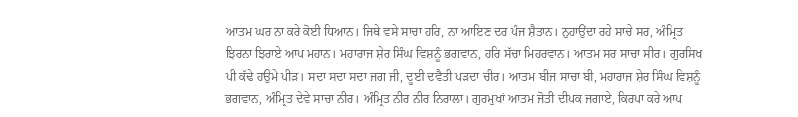ਆਤਮ ਘਰ ਨਾ ਕਰੇ ਕੋਈ ਧਿਆਨ। ਜਿਥੇ ਵਸੇ ਸਾਚਾ ਹਰਿ, ਨਾ ਆਇਣ ਦਰ ਪੰਜ ਸ਼ੈਤਾਨ। ਨੁਹਾਉਂਦਾ ਰਹੇ ਸਾਚੇ ਸਰ, ਅੰਮ੍ਰਿਤ ਝਿਰਨਾ ਝਿਰਾਏ ਆਪ ਮਹਾਨ। ਮਹਾਰਾਜ ਸ਼ੇਰ ਸਿੰਘ ਵਿਸ਼ਨੂੰ ਭਗਵਾਨ, ਹਰਿ ਸੱਚਾ ਮਿਹਰਵਾਨ। ਆਤਮ ਸਰ ਸਾਚਾ ਸੀਰ। ਗੁਰਸਿਖ ਪੀ ਕੱਢੇ ਹਉਮੇ ਪੀੜ। ਸਦਾ ਸਦਾ ਸਦਾ ਜਗ ਜੀ, ਦੂਈ ਦਵੈਤੀ ਪੜਦਾ ਚੀਰ। ਆਤਮ ਬੀਜ ਸਾਚਾ ਬੀ, ਮਹਾਰਾਜ ਸ਼ੇਰ ਸਿੰਘ ਵਿਸ਼ਨੂੰ ਭਗਵਾਨ, ਅੰਮ੍ਰਿਤ ਦੇਵੇ ਸਾਚਾ ਨੀਰ। ਅੰਮ੍ਰਿਤ ਨੀਰ ਨੀਰ ਨਿਰਾਲਾ। ਗੁਰਮੁਖਾਂ ਆਤਮ ਜੋਤੀ ਦੀਪਕ ਜਗਾਏ, ਕਿਰਪਾ ਕਰੇ ਆਪ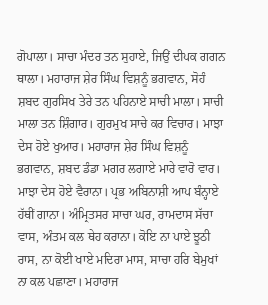ਗੋਪਾਲਾ। ਸਾਚਾ ਮੰਦਰ ਤਨ ਸੁਹਾਏ, ਜਿਉਂ ਦੀਪਕ ਗਗਨ ਥਾਲਾ। ਮਹਾਰਾਜ ਸ਼ੇਰ ਸਿੰਘ ਵਿਸ਼ਨੂੰ ਭਗਵਾਨ, ਸੋਹੰ ਸ਼ਬਦ ਗੁਰਸਿਖ ਤੇਰੇ ਤਨ ਪਹਿਨਾਏ ਸਾਚੀ ਮਾਲਾ। ਸਾਚੀ ਮਾਲਾ ਤਨ ਸ਼ਿੰਗਾਰ। ਗੁਰਮੁਖ ਸਾਚੇ ਕਰ ਵਿਚਾਰ। ਮਾਝਾ ਦੇਸ ਹੋਏ ਖੁਆਰ। ਮਹਾਰਾਜ ਸ਼ੇਰ ਸਿੰਘ ਵਿਸ਼ਨੂੰ ਭਗਵਾਨ, ਸ਼ਬਦ ਡੰਡਾ ਮਗਰ ਲਗਾਏ ਮਾਰੇ ਵਾਰੋ ਵਾਰ। ਮਾਝਾ ਦੇਸ ਹੋਏ ਵੈਰਾਨਾ। ਪ੍ਰਭ ਅਬਿਨਾਸ਼ੀ ਆਪ ਬੰਨ੍ਹਾਏ ਹੱਥੀਂ ਗਾਨਾ। ਅੰਮ੍ਰਿਤਸਰ ਸਾਚਾ ਘਰ, ਰਾਮਦਾਸ ਸੱਚਾ ਵਾਸ, ਅੰਤਮ ਕਲ ਥੇਹ ਕਰਾਨਾ। ਕੋਇ ਨਾ ਪਾਏ ਝੂਠੀ ਰਾਸ, ਨਾ ਕੋਈ ਖਾਏ ਮਦਿਰਾ ਮਾਸ, ਸਾਚਾ ਹਰਿ ਬੇਮੁਖਾਂ ਨਾ ਕਲ ਪਛਾਣਾ। ਮਹਾਰਾਜ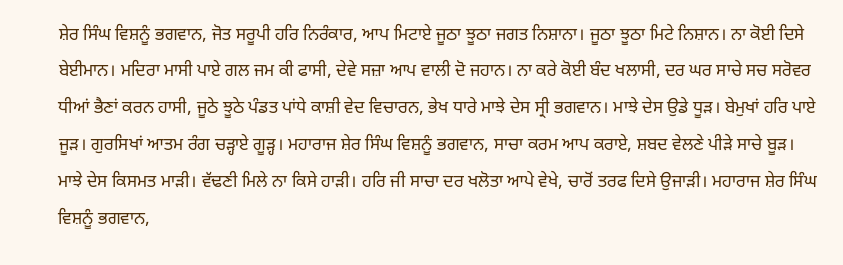ਸ਼ੇਰ ਸਿੰਘ ਵਿਸ਼ਨੂੰ ਭਗਵਾਨ, ਜੋਤ ਸਰੂਪੀ ਹਰਿ ਨਿਰੰਕਾਰ, ਆਪ ਮਿਟਾਏ ਜੂਠਾ ਝੂਠਾ ਜਗਤ ਨਿਸ਼ਾਨਾ। ਜੂਠਾ ਝੂਠਾ ਮਿਟੇ ਨਿਸ਼ਾਨ। ਨਾ ਕੋਈ ਦਿਸੇ ਬੇਈਮਾਨ। ਮਦਿਰਾ ਮਾਸੀ ਪਾਏ ਗਲ ਜਮ ਕੀ ਫਾਸੀ, ਦੇਵੇ ਸਜ਼ਾ ਆਪ ਵਾਲੀ ਦੋ ਜਹਾਨ। ਨਾ ਕਰੇ ਕੋਈ ਬੰਦ ਖਲਾਸੀ, ਦਰ ਘਰ ਸਾਚੇ ਸਚ ਸਰੋਵਰ ਧੀਆਂ ਭੈਣਾਂ ਕਰਨ ਹਾਸੀ, ਜੂਠੇ ਝੂਠੇ ਪੰਡਤ ਪਾਂਧੇ ਕਾਸ਼ੀ ਵੇਦ ਵਿਚਾਰਨ, ਭੇਖ ਧਾਰੇ ਮਾਝੇ ਦੇਸ ਸ੍ਰੀ ਭਗਵਾਨ। ਮਾਝੇ ਦੇਸ ਉਡੇ ਧੂੜ। ਬੇਮੁਖਾਂ ਹਰਿ ਪਾਏ ਜੂੜ। ਗੁਰਸਿਖਾਂ ਆਤਮ ਰੰਗ ਚੜ੍ਹਾਏ ਗੂੜ੍ਹ। ਮਹਾਰਾਜ ਸ਼ੇਰ ਸਿੰਘ ਵਿਸ਼ਨੂੰ ਭਗਵਾਨ, ਸਾਚਾ ਕਰਮ ਆਪ ਕਰਾਏ, ਸ਼ਬਦ ਵੇਲਣੇ ਪੀੜੇ ਸਾਚੇ ਬੂੜ। ਮਾਝੇ ਦੇਸ ਕਿਸਮਤ ਮਾੜੀ। ਵੱਢਣੀ ਮਿਲੇ ਨਾ ਕਿਸੇ ਹਾੜੀ। ਹਰਿ ਜੀ ਸਾਚਾ ਦਰ ਖਲੋਤਾ ਆਪੇ ਵੇਖੇ, ਚਾਰੋਂ ਤਰਫ ਦਿਸੇ ਉਜਾੜੀ। ਮਹਾਰਾਜ ਸ਼ੇਰ ਸਿੰਘ ਵਿਸ਼ਨੂੰ ਭਗਵਾਨ,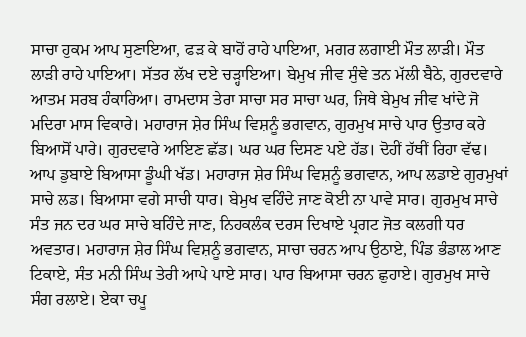ਸਾਚਾ ਹੁਕਮ ਆਪ ਸੁਣਾਇਆ, ਫੜ ਕੇ ਬਾਹੋਂ ਰਾਹੇ ਪਾਇਆ, ਮਗਰ ਲਗਾਈ ਮੌਤ ਲਾੜੀ। ਮੌਤ ਲਾੜੀ ਰਾਹੇ ਪਾਇਆ। ਸੱਤਰ ਲੱਖ ਦਏ ਚੜ੍ਹਾਇਆ। ਬੇਮੁਖ ਜੀਵ ਸੁੰਞੇ ਤਨ ਮੱਲੀ ਬੈਠੇ, ਗੁਰਦਵਾਰੇ ਆਤਮ ਸਰਬ ਹੰਕਾਰਿਆ। ਰਾਮਦਾਸ ਤੇਰਾ ਸਾਚਾ ਸਰ ਸਾਚਾ ਘਰ, ਜਿਥੇ ਬੇਮੁਖ ਜੀਵ ਖਾਂਦੇ ਜੋ ਮਦਿਰਾ ਮਾਸ ਵਿਕਾਰੇ। ਮਹਾਰਾਜ ਸ਼ੇਰ ਸਿੰਘ ਵਿਸ਼ਨੂੰ ਭਗਵਾਨ, ਗੁਰਮੁਖ ਸਾਚੇ ਪਾਰ ਉਤਾਰ ਕਰੇ ਬਿਆਸੋਂ ਪਾਰੇ। ਗੁਰਦਵਾਰੇ ਆਇਣ ਛੱਡ। ਘਰ ਘਰ ਦਿਸਣ ਪਏ ਹੱਡ। ਦੋਹੀਂ ਹੱਥੀਂ ਰਿਹਾ ਵੱਢ। ਆਪ ਡੁਬਾਏ ਬਿਆਸਾ ਡੂੰਘੀ ਖੱਡ। ਮਹਾਰਾਜ ਸ਼ੇਰ ਸਿੰਘ ਵਿਸ਼ਨੂੰ ਭਗਵਾਨ, ਆਪ ਲਡਾਏ ਗੁਰਮੁਖਾਂ ਸਾਚੇ ਲਡ। ਬਿਆਸਾ ਵਗੇ ਸਾਚੀ ਧਾਰ। ਬੇਮੁਖ ਵਹਿੰਦੇ ਜਾਣ ਕੋਈ ਨਾ ਪਾਵੇ ਸਾਰ। ਗੁਰਮੁਖ ਸਾਚੇ ਸੰਤ ਜਨ ਦਰ ਘਰ ਸਾਚੇ ਬਹਿੰਦੇ ਜਾਣ, ਨਿਹਕਲੰਕ ਦਰਸ ਦਿਖਾਏ ਪ੍ਰਗਟ ਜੋਤ ਕਲਗੀ ਧਰ ਅਵਤਾਰ। ਮਹਾਰਾਜ ਸ਼ੇਰ ਸਿੰਘ ਵਿਸ਼ਨੂੰ ਭਗਵਾਨ, ਸਾਚਾ ਚਰਨ ਆਪ ਉਠਾਏ, ਪਿੰਡ ਭੰਡਾਲ ਆਣ ਟਿਕਾਏ, ਸੰਤ ਮਨੀ ਸਿੰਘ ਤੇਰੀ ਆਪੇ ਪਾਏ ਸਾਰ। ਪਾਰ ਬਿਆਸਾ ਚਰਨ ਛੁਹਾਏ। ਗੁਰਮੁਖ ਸਾਚੇ ਸੰਗ ਰਲਾਏ। ਏਕਾ ਚਪੂ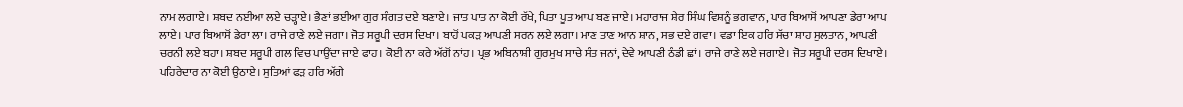ਨਾਮ ਲਗਾਏ। ਸ਼ਬਦ ਨਈਆ ਲਏ ਚੜ੍ਹਾਏ। ਭੈਣਾਂ ਭਈਆ ਗੁਰ ਸੰਗਤ ਦਏ ਬਣਾਏ। ਜਾਤ ਪਾਤ ਨਾ ਕੋਈ ਰੱਖੇ, ਪਿਤਾ ਪੂਤ ਆਪ ਬਣ ਜਾਏ। ਮਹਾਰਾਜ ਸ਼ੇਰ ਸਿੰਘ ਵਿਸ਼ਨੂੰ ਭਗਵਾਨ, ਪਾਰ ਬਿਆਸੋਂ ਆਪਣਾ ਡੇਰਾ ਆਪ ਲਾਏ। ਪਾਰ ਬਿਆਸੋਂ ਡੇਰਾ ਲਾ। ਰਾਜੇ ਰਾਣੇ ਲਏ ਜਗਾ। ਜੋਤ ਸਰੂਪੀ ਦਰਸ ਦਿਖਾ। ਬਾਹੋਂ ਪਕੜ ਆਪਣੀ ਸਰਨ ਲਏ ਲਗਾ। ਮਾਣ ਤਾਣ ਆਨ ਸ਼ਾਨ, ਸਭ ਦਏ ਗਵਾ। ਵਡਾ ਇਕ ਹਰਿ ਸੱਚਾ ਸ਼ਾਹ ਸੁਲਤਾਨ, ਆਪਣੀ ਚਰਨੀ ਲਏ ਬਹਾ। ਸ਼ਬਦ ਸਰੂਪੀ ਗਲ ਵਿਚ ਪਾਉਂਦਾ ਜਾਏ ਫਾਹ। ਕੋਈ ਨਾ ਕਰੇ ਅੱਗੋਂ ਨਾਂਹ। ਪ੍ਰਭ ਅਬਿਨਾਸ਼ੀ ਗੁਰਮੁਖ ਸਾਚੇ ਸੰਤ ਜਨਾਂ, ਦੇਵੇ ਆਪਣੀ ਠੰਡੀ ਛਾਂ। ਰਾਜੇ ਰਾਣੇ ਲਏ ਜਗਾਏ। ਜੋਤ ਸਰੂਪੀ ਦਰਸ ਦਿਖਾਏ। ਪਹਿਰੇਦਾਰ ਨਾ ਕੋਈ ਉਠਾਏ। ਸੁਤਿਆਂ ਫੜ ਹਰਿ ਅੱਗੇ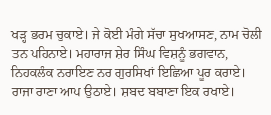ਖੜ੍ਹ ਭਰਮ ਚੁਕਾਏ। ਜੇ ਕੋਈ ਮੰਗੇ ਸੱਚਾ ਸੁਖਆਸਣ, ਨਾਮ ਚੋਲੀ ਤਨ ਪਹਿਨਾਏ। ਮਹਾਰਾਜ ਸ਼ੇਰ ਸਿੰਘ ਵਿਸ਼ਨੂੰ ਭਗਵਾਨ, ਨਿਹਕਲੰਕ ਨਰਾਇਣ ਨਰ ਗੁਰਸਿਖਾਂ ਇਛਿਆ ਪੂਰ ਕਰਾਏ। ਰਾਜਾ ਰਾਣਾ ਆਪ ਉਠਾਏ। ਸ਼ਬਦ ਬਬਾਣਾ ਇਕ ਰਖਾਏ।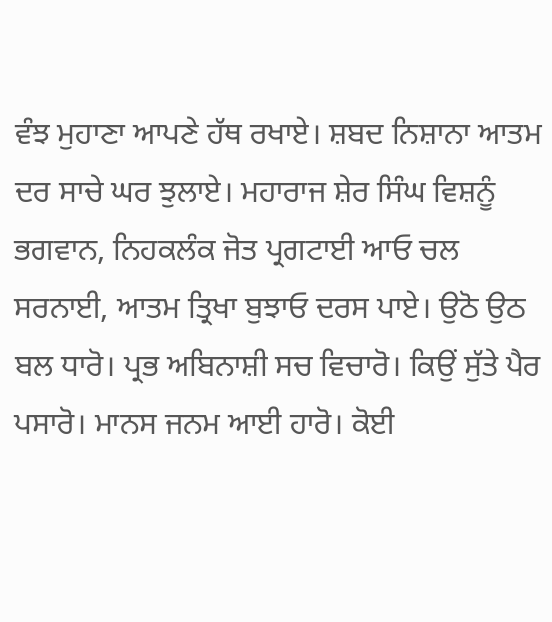ਵੰਝ ਮੁਹਾਣਾ ਆਪਣੇ ਹੱਥ ਰਖਾਏ। ਸ਼ਬਦ ਨਿਸ਼ਾਨਾ ਆਤਮ ਦਰ ਸਾਚੇ ਘਰ ਝੁਲਾਏ। ਮਹਾਰਾਜ ਸ਼ੇਰ ਸਿੰਘ ਵਿਸ਼ਨੂੰ ਭਗਵਾਨ, ਨਿਹਕਲੰਕ ਜੋਤ ਪ੍ਰਗਟਾਈ ਆਓ ਚਲ ਸਰਨਾਈ, ਆਤਮ ਤ੍ਰਿਖਾ ਬੁਝਾਓ ਦਰਸ ਪਾਏ। ਉਠੋ ਉਠ ਬਲ ਧਾਰੋ। ਪ੍ਰਭ ਅਬਿਨਾਸ਼ੀ ਸਚ ਵਿਚਾਰੋ। ਕਿਉਂ ਸੁੱਤੇ ਪੈਰ ਪਸਾਰੋ। ਮਾਨਸ ਜਨਮ ਆਈ ਹਾਰੋ। ਕੋਈ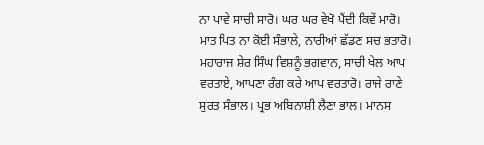ਨਾ ਪਾਵੇ ਸਾਚੀ ਸਾਰੋ। ਘਰ ਘਰ ਵੇਖੋ ਪੈਂਦੀ ਕਿਵੇਂ ਮਾਰੋ। ਮਾਤ ਪਿਤ ਨਾ ਕੋਈ ਸੰਭਾਲੇ, ਨਾਰੀਆਂ ਛੱਡਣ ਸਚ ਭਤਾਰੋ। ਮਹਾਰਾਜ ਸ਼ੇਰ ਸਿੰਘ ਵਿਸ਼ਨੂੰ ਭਗਵਾਨ, ਸਾਚੀ ਖੇਲ ਆਪ ਵਰਤਾਏ, ਆਪਣਾ ਰੰਗ ਕਰੇ ਆਪ ਵਰਤਾਰੋ। ਰਾਜੇ ਰਾਣੇ ਸੁਰਤ ਸੰਭਾਲ। ਪ੍ਰਭ ਅਬਿਨਾਸ਼ੀ ਲੈਣਾ ਭਾਲ। ਮਾਨਸ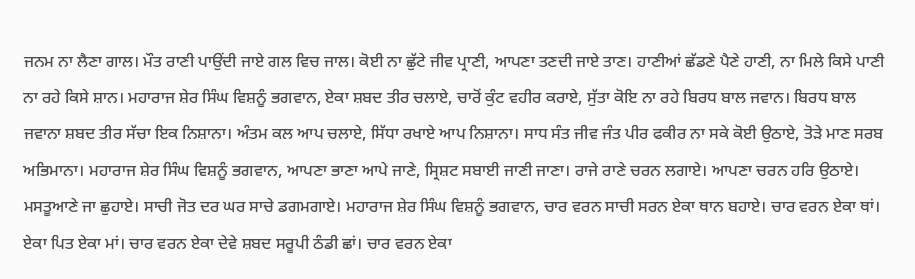ਜਨਮ ਨਾ ਲੈਣਾ ਗਾਲ। ਮੌਤ ਰਾਣੀ ਪਾਉਂਦੀ ਜਾਏ ਗਲ ਵਿਚ ਜਾਲ। ਕੋਈ ਨਾ ਛੁੱਟੇ ਜੀਵ ਪ੍ਰਾਣੀ, ਆਪਣਾ ਤਣਦੀ ਜਾਏ ਤਾਣ। ਹਾਣੀਆਂ ਛੱਡਣੇ ਪੈਣੇ ਹਾਣੀ, ਨਾ ਮਿਲੇ ਕਿਸੇ ਪਾਣੀ ਨਾ ਰਹੇ ਕਿਸੇ ਸ਼ਾਨ। ਮਹਾਰਾਜ ਸ਼ੇਰ ਸਿੰਘ ਵਿਸ਼ਨੂੰ ਭਗਵਾਨ, ਏਕਾ ਸ਼ਬਦ ਤੀਰ ਚਲਾਏ, ਚਾਰੋਂ ਕੁੰਟ ਵਹੀਰ ਕਰਾਏ, ਸੁੱਤਾ ਕੋਇ ਨਾ ਰਹੇ ਬਿਰਧ ਬਾਲ ਜਵਾਨ। ਬਿਰਧ ਬਾਲ ਜਵਾਨਾ ਸ਼ਬਦ ਤੀਰ ਸੱਚਾ ਇਕ ਨਿਸ਼ਾਨਾ। ਅੰਤਮ ਕਲ ਆਪ ਚਲਾਏ, ਸਿੱਧਾ ਰਖਾਏ ਆਪ ਨਿਸ਼ਾਨਾ। ਸਾਧ ਸੰਤ ਜੀਵ ਜੰਤ ਪੀਰ ਫਕੀਰ ਨਾ ਸਕੇ ਕੋਈ ਉਠਾਏ, ਤੋੜੇ ਮਾਣ ਸਰਬ ਅਭਿਮਾਨਾ। ਮਹਾਰਾਜ ਸ਼ੇਰ ਸਿੰਘ ਵਿਸ਼ਨੂੰ ਭਗਵਾਨ, ਆਪਣਾ ਭਾਣਾ ਆਪੇ ਜਾਣੇ, ਸ੍ਰਿਸ਼ਟ ਸਬਾਈ ਜਾਣੀ ਜਾਣਾ। ਰਾਜੇ ਰਾਣੇ ਚਰਨ ਲਗਾਏ। ਆਪਣਾ ਚਰਨ ਹਰਿ ਉਠਾਏ। ਮਸਤੂਆਣੇ ਜਾ ਛੁਹਾਏ। ਸਾਚੀ ਜੋਤ ਦਰ ਘਰ ਸਾਚੇ ਡਗਮਗਾਏ। ਮਹਾਰਾਜ ਸ਼ੇਰ ਸਿੰਘ ਵਿਸ਼ਨੂੰ ਭਗਵਾਨ, ਚਾਰ ਵਰਨ ਸਾਚੀ ਸਰਨ ਏਕਾ ਥਾਨ ਬਹਾਏ। ਚਾਰ ਵਰਨ ਏਕਾ ਥਾਂ। ਏਕਾ ਪਿਤ ਏਕਾ ਮਾਂ। ਚਾਰ ਵਰਨ ਏਕਾ ਦੇਵੇ ਸ਼ਬਦ ਸਰੂਪੀ ਠੰਡੀ ਛਾਂ। ਚਾਰ ਵਰਨ ਏਕਾ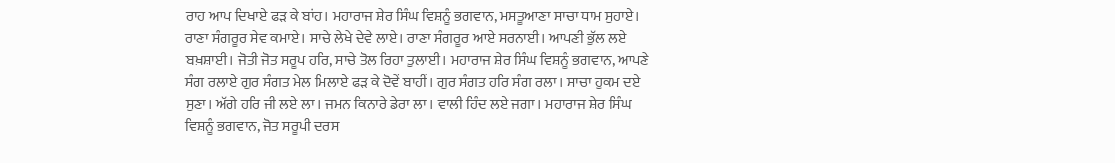ਰਾਹ ਆਪ ਦਿਖਾਏ ਫੜ ਕੇ ਬਾਂਹ। ਮਹਾਰਾਜ ਸ਼ੇਰ ਸਿੰਘ ਵਿਸ਼ਨੂੰ ਭਗਵਾਨ, ਮਸਤੂਆਣਾ ਸਾਚਾ ਧਾਮ ਸੁਹਾਏ। ਰਾਣਾ ਸੰਗਰੂਰ ਸੇਵ ਕਮਾਏ। ਸਾਚੇ ਲੇਖੇ ਦੇਵੇ ਲਾਏ। ਰਾਣਾ ਸੰਗਰੂਰ ਆਏ ਸਰਨਾਈ। ਆਪਣੀ ਭੁੱਲ ਲਏ ਬਖ਼ਸ਼ਾਈ। ਜੋਤੀ ਜੋਤ ਸਰੂਪ ਹਰਿ, ਸਾਚੇ ਤੋਲ ਰਿਹਾ ਤੁਲਾਈ। ਮਹਾਰਾਜ ਸ਼ੇਰ ਸਿੰਘ ਵਿਸ਼ਨੂੰ ਭਗਵਾਨ, ਆਪਣੇ ਸੰਗ ਰਲਾਏ ਗੁਰ ਸੰਗਤ ਮੇਲ ਮਿਲਾਏ ਫੜ ਕੇ ਦੋਵੇਂ ਬਾਹੀਂ। ਗੁਰ ਸੰਗਤ ਹਰਿ ਸੰਗ ਰਲਾ। ਸਾਚਾ ਹੁਕਮ ਦਏ ਸੁਣਾ। ਅੱਗੇ ਹਰਿ ਜੀ ਲਏ ਲਾ। ਜਮਨ ਕਿਨਾਰੇ ਡੇਰਾ ਲਾ। ਵਾਲੀ ਹਿੰਦ ਲਏ ਜਗਾ। ਮਹਾਰਾਜ ਸ਼ੇਰ ਸਿੰਘ ਵਿਸ਼ਨੂੰ ਭਗਵਾਨ, ਜੋਤ ਸਰੂਪੀ ਦਰਸ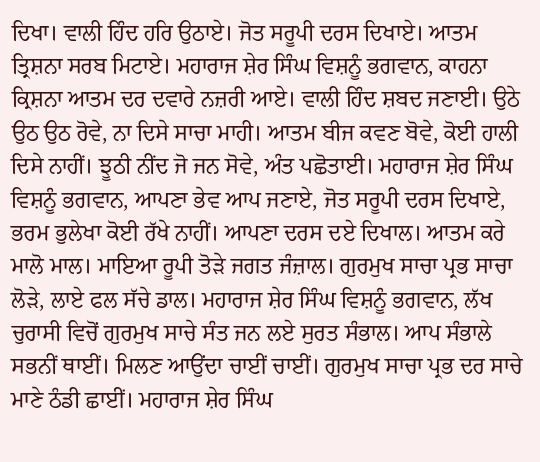ਦਿਖਾ। ਵਾਲੀ ਹਿੰਦ ਹਰਿ ਉਠਾਏ। ਜੋਤ ਸਰੂਪੀ ਦਰਸ ਦਿਖਾਏ। ਆਤਮ ਤ੍ਰਿਸ਼ਨਾ ਸਰਬ ਮਿਟਾਏ। ਮਹਾਰਾਜ ਸ਼ੇਰ ਸਿੰਘ ਵਿਸ਼ਨੂੰ ਭਗਵਾਨ, ਕਾਹਨਾ ਕ੍ਰਿਸ਼ਨਾ ਆਤਮ ਦਰ ਦਵਾਰੇ ਨਜ਼ਰੀ ਆਏ। ਵਾਲੀ ਹਿੰਦ ਸ਼ਬਦ ਜਣਾਈ। ਉਠੇ ਉਠ ਉਠ ਰੋਵੇ, ਨਾ ਦਿਸੇ ਸਾਚਾ ਮਾਹੀ। ਆਤਮ ਬੀਜ ਕਵਣ ਬੋਵੇ, ਕੋਈ ਹਾਲੀ ਦਿਸੇ ਨਾਹੀਂ। ਝੂਠੀ ਨੀਂਦ ਜੋ ਜਨ ਸੋਵੇ, ਅੰਤ ਪਛੋਤਾਈ। ਮਹਾਰਾਜ ਸ਼ੇਰ ਸਿੰਘ ਵਿਸ਼ਨੂੰ ਭਗਵਾਨ, ਆਪਣਾ ਭੇਵ ਆਪ ਜਣਾਏ, ਜੋਤ ਸਰੂਪੀ ਦਰਸ ਦਿਖਾਏ, ਭਰਮ ਭੁਲੇਖਾ ਕੋਈ ਰੱਖੇ ਨਾਹੀਂ। ਆਪਣਾ ਦਰਸ ਦਏ ਦਿਖਾਲ। ਆਤਮ ਕਰੇ ਮਾਲੋ ਮਾਲ। ਮਾਇਆ ਰੂਪੀ ਤੋੜੇ ਜਗਤ ਜੰਜ਼ਾਲ। ਗੁਰਮੁਖ ਸਾਚਾ ਪ੍ਰਭ ਸਾਚਾ ਲੋੜੇ, ਲਾਏ ਫਲ ਸੱਚੇ ਡਾਲ। ਮਹਾਰਾਜ ਸ਼ੇਰ ਸਿੰਘ ਵਿਸ਼ਨੂੰ ਭਗਵਾਨ, ਲੱਖ ਚੁਰਾਸੀ ਵਿਚੋਂ ਗੁਰਮੁਖ ਸਾਚੇ ਸੰਤ ਜਨ ਲਏ ਸੁਰਤ ਸੰਭਾਲ। ਆਪ ਸੰਭਾਲੇ ਸਭਨੀਂ ਥਾਈਂ। ਮਿਲਣ ਆਉਂਦਾ ਚਾਈਂ ਚਾਈਂ। ਗੁਰਮੁਖ ਸਾਚਾ ਪ੍ਰਭ ਦਰ ਸਾਚੇ ਮਾਣੇ ਠੰਡੀ ਛਾਈਂ। ਮਹਾਰਾਜ ਸ਼ੇਰ ਸਿੰਘ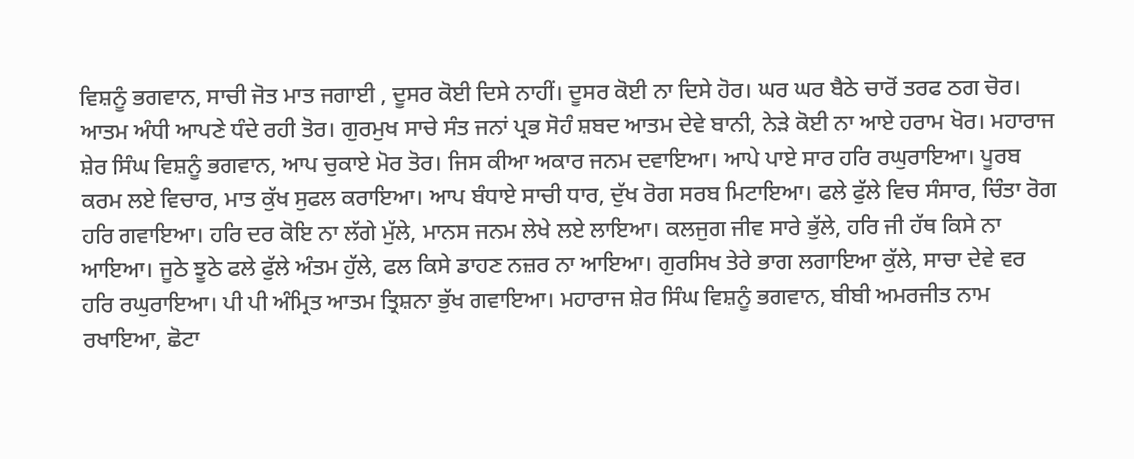ਵਿਸ਼ਨੂੰ ਭਗਵਾਨ, ਸਾਚੀ ਜੋਤ ਮਾਤ ਜਗਾਈ , ਦੂਸਰ ਕੋਈ ਦਿਸੇ ਨਾਹੀਂ। ਦੂਸਰ ਕੋਈ ਨਾ ਦਿਸੇ ਹੋਰ। ਘਰ ਘਰ ਬੈਠੇ ਚਾਰੋਂ ਤਰਫ ਠਗ ਚੋਰ। ਆਤਮ ਅੰਧੀ ਆਪਣੇ ਧੰਦੇ ਰਹੀ ਤੋਰ। ਗੁਰਮੁਖ ਸਾਚੇ ਸੰਤ ਜਨਾਂ ਪ੍ਰਭ ਸੋਹੰ ਸ਼ਬਦ ਆਤਮ ਦੇਵੇ ਬਾਨੀ, ਨੇੜੇ ਕੋਈ ਨਾ ਆਏ ਹਰਾਮ ਖੋਰ। ਮਹਾਰਾਜ ਸ਼ੇਰ ਸਿੰਘ ਵਿਸ਼ਨੂੰ ਭਗਵਾਨ, ਆਪ ਚੁਕਾਏ ਮੋਰ ਤੋਰ। ਜਿਸ ਕੀਆ ਅਕਾਰ ਜਨਮ ਦਵਾਇਆ। ਆਪੇ ਪਾਏ ਸਾਰ ਹਰਿ ਰਘੁਰਾਇਆ। ਪੂਰਬ ਕਰਮ ਲਏ ਵਿਚਾਰ, ਮਾਤ ਕੁੱਖ ਸੁਫਲ ਕਰਾਇਆ। ਆਪ ਬੰਧਾਏ ਸਾਚੀ ਧਾਰ, ਦੁੱਖ ਰੋਗ ਸਰਬ ਮਿਟਾਇਆ। ਫਲੇ ਫੁੱਲੇ ਵਿਚ ਸੰਸਾਰ, ਚਿੰਤਾ ਰੋਗ ਹਰਿ ਗਵਾਇਆ। ਹਰਿ ਦਰ ਕੋਇ ਨਾ ਲੱਗੇ ਮੁੱਲੇ, ਮਾਨਸ ਜਨਮ ਲੇਖੇ ਲਏ ਲਾਇਆ। ਕਲਜੁਗ ਜੀਵ ਸਾਰੇ ਭੁੱਲੇ, ਹਰਿ ਜੀ ਹੱਥ ਕਿਸੇ ਨਾ ਆਇਆ। ਜੂਠੇ ਝੂਠੇ ਫਲੇ ਫੁੱਲੇ ਅੰਤਮ ਹੁੱਲੇ, ਫਲ ਕਿਸੇ ਡਾਹਣ ਨਜ਼ਰ ਨਾ ਆਇਆ। ਗੁਰਸਿਖ ਤੇਰੇ ਭਾਗ ਲਗਾਇਆ ਕੁੱਲੇ, ਸਾਚਾ ਦੇਵੇ ਵਰ ਹਰਿ ਰਘੁਰਾਇਆ। ਪੀ ਪੀ ਅੰਮ੍ਰਿਤ ਆਤਮ ਤ੍ਰਿਸ਼ਨਾ ਭੁੱਖ ਗਵਾਇਆ। ਮਹਾਰਾਜ ਸ਼ੇਰ ਸਿੰਘ ਵਿਸ਼ਨੂੰ ਭਗਵਾਨ, ਬੀਬੀ ਅਮਰਜੀਤ ਨਾਮ ਰਖਾਇਆ, ਛੋਟਾ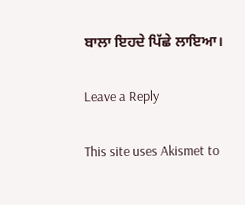ਬਾਲਾ ਇਹਦੇ ਪਿੱਛੇ ਲਾਇਆ।

Leave a Reply

This site uses Akismet to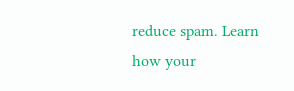reduce spam. Learn how your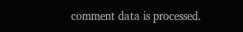comment data is processed.